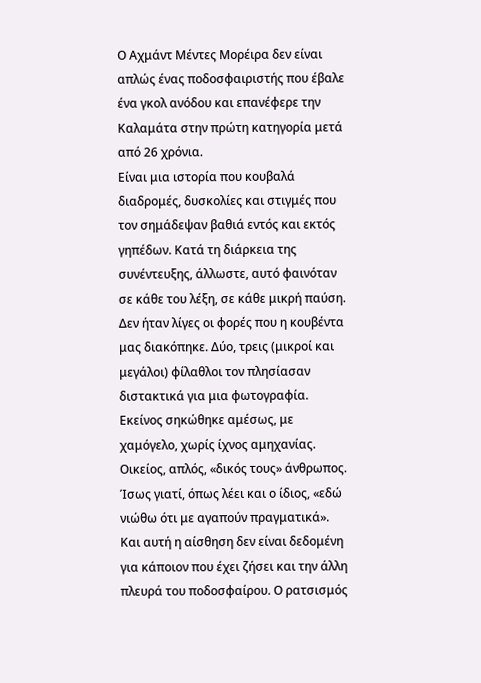Ο Αχμάντ Μέντες Μορέιρα δεν είναι απλώς ένας ποδοσφαιριστής που έβαλε ένα γκολ ανόδου και επανέφερε την Καλαμάτα στην πρώτη κατηγορία μετά από 26 χρόνια.
Είναι μια ιστορία που κουβαλά διαδρομές, δυσκολίες και στιγμές που τον σημάδεψαν βαθιά εντός και εκτός γηπέδων. Κατά τη διάρκεια της συνέντευξης, άλλωστε, αυτό φαινόταν σε κάθε του λέξη, σε κάθε μικρή παύση. Δεν ήταν λίγες οι φορές που η κουβέντα μας διακόπηκε. Δύο, τρεις (μικροί και μεγάλοι) φίλαθλοι τον πλησίασαν διστακτικά για μια φωτογραφία. Εκείνος σηκώθηκε αμέσως, με χαμόγελο, χωρίς ίχνος αμηχανίας. Οικείος, απλός, «δικός τους» άνθρωπος. Ίσως γιατί, όπως λέει και ο ίδιος, «εδώ νιώθω ότι με αγαπούν πραγματικά».
Και αυτή η αίσθηση δεν είναι δεδομένη για κάποιον που έχει ζήσει και την άλλη πλευρά του ποδοσφαίρου. Ο ρατσισμός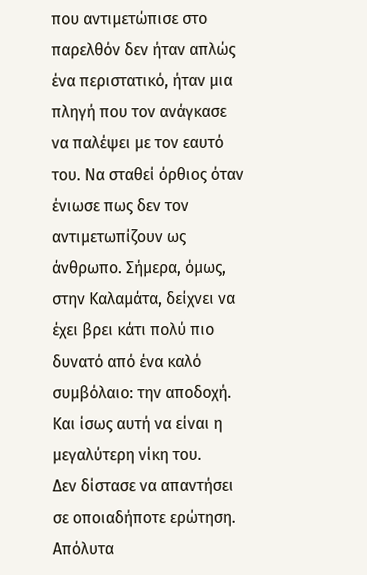που αντιμετώπισε στο παρελθόν δεν ήταν απλώς ένα περιστατικό, ήταν μια πληγή που τον ανάγκασε να παλέψει με τον εαυτό του. Να σταθεί όρθιος όταν ένιωσε πως δεν τον αντιμετωπίζουν ως άνθρωπο. Σήμερα, όμως, στην Καλαμάτα, δείχνει να έχει βρει κάτι πολύ πιο δυνατό από ένα καλό συμβόλαιο: την αποδοχή. Και ίσως αυτή να είναι η μεγαλύτερη νίκη του.
Δεν δίστασε να απαντήσει σε οποιαδήποτε ερώτηση. Απόλυτα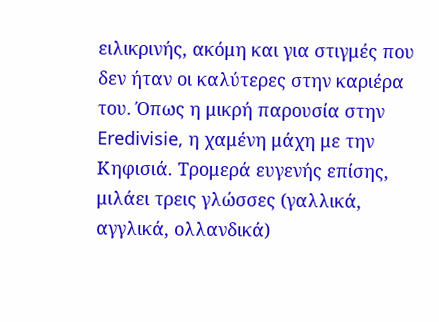ειλικρινής, ακόμη και για στιγμές που δεν ήταν οι καλύτερες στην καριέρα του. Όπως η μικρή παρουσία στην Eredivisie, η χαμένη μάχη με την Κηφισιά. Τρομερά ευγενής επίσης, μιλάει τρεις γλώσσες (γαλλικά, αγγλικά, ολλανδικά)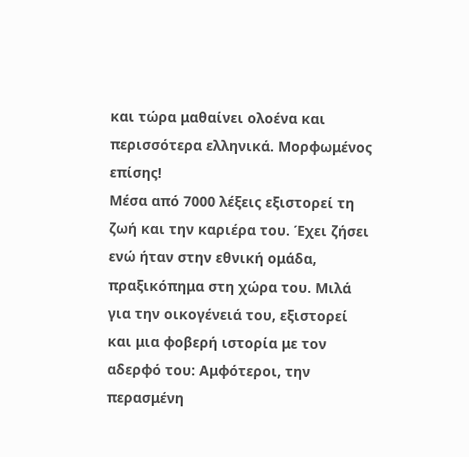και τώρα μαθαίνει ολοένα και περισσότερα ελληνικά. Μορφωμένος επίσης!
Μέσα από 7000 λέξεις εξιστορεί τη ζωή και την καριέρα του. Έχει ζήσει ενώ ήταν στην εθνική ομάδα, πραξικόπημα στη χώρα του. Μιλά για την οικογένειά του, εξιστορεί και μια φοβερή ιστορία με τον αδερφό του: Αμφότεροι, την περασμένη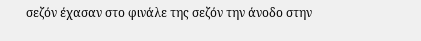σεζόν έχασαν στο φινάλε της σεζόν την άνοδο στην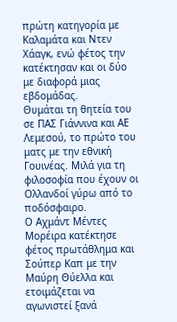πρώτη κατηγορία με Καλαμάτα και Ντεν Χάαγκ, ενώ φέτος την κατέκτησαν και οι δύο με διαφορά μιας εβδομάδας.
Θυμάται τη θητεία του σε ΠΑΣ Γιάννινα και ΑΕ Λεμεσού, το πρώτο του ματς με την εθνική Γουινέας. Μιλά για τη φιλοσοφία που έχουν οι Ολλανδοί γύρω από το ποδόσφαιρο.
Ο Αχμάντ Μέντες Μορέιρα κατέκτησε φέτος πρωτάθλημα και Σούπερ Καπ με την Μαύρη Θύελλα και ετοιμάζεται να αγωνιστεί ξανά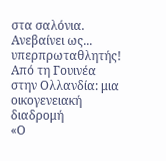στα σαλόνια. Ανεβαίνει ως... υπερπρωταθλητής!
Από τη Γουινέα στην Ολλανδία: μια οικογενειακή διαδρομή
«Ο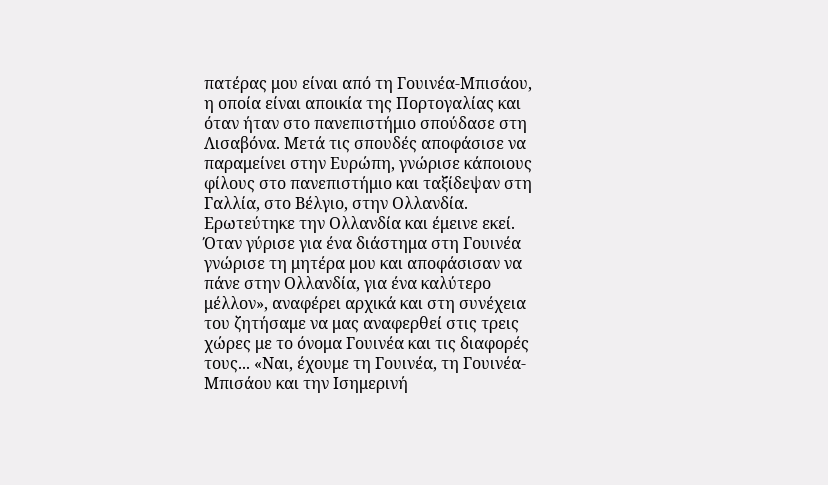πατέρας μου είναι από τη Γουινέα-Μπισάου, η οποία είναι αποικία της Πορτογαλίας και όταν ήταν στο πανεπιστήμιο σπούδασε στη Λισαβόνα. Μετά τις σπουδές αποφάσισε να παραμείνει στην Ευρώπη, γνώρισε κάποιους φίλους στο πανεπιστήμιο και ταξίδεψαν στη Γαλλία, στο Βέλγιο, στην Ολλανδία. Ερωτεύτηκε την Ολλανδία και έμεινε εκεί. Όταν γύρισε για ένα διάστημα στη Γουινέα γνώρισε τη μητέρα μου και αποφάσισαν να πάνε στην Ολλανδία, για ένα καλύτερο μέλλον», αναφέρει αρχικά και στη συνέχεια του ζητήσαμε να μας αναφερθεί στις τρεις χώρες με το όνομα Γουινέα και τις διαφορές τους... «Ναι, έχουμε τη Γουινέα, τη Γουινέα-Μπισάου και την Ισημερινή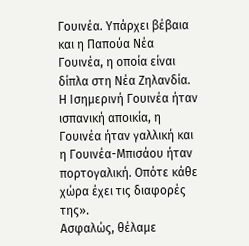Γουινέα. Υπάρχει βέβαια και η Παπούα Νέα Γουινέα, η οποία είναι δίπλα στη Νέα Ζηλανδία. Η Ισημερινή Γουινέα ήταν ισπανική αποικία, η Γουινέα ήταν γαλλική και η Γουινέα-Μπισάου ήταν πορτογαλική. Οπότε κάθε χώρα έχει τις διαφορές της».
Ασφαλώς, θέλαμε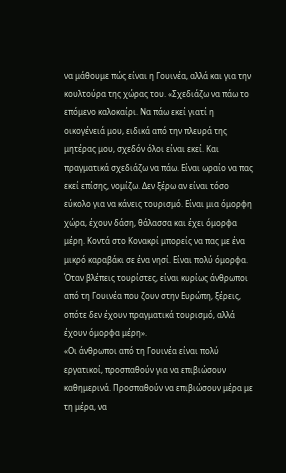να μάθουμε πώς είναι η Γουινέα, αλλά και για την κουλτούρα της χώρας του. «Σχεδιάζω να πάω το επόμενο καλοκαίρι. Να πάω εκεί γιατί η οικογένειά μου, ειδικά από την πλευρά της μητέρας μου, σχεδόν όλοι είναι εκεί. Και πραγματικά σχεδιάζω να πάω. Είναι ωραίο να πας εκεί επίσης, νομίζω. Δεν ξέρω αν είναι τόσο εύκολο για να κάνεις τουρισμό. Είναι μια όμορφη χώρα, έχουν δάση, θάλασσα και έχει όμορφα μέρη. Κοντά στο Κονακρί μπορείς να πας με ένα μικρό καραβάκι σε ένα νησί. Είναι πολύ όμορφα. Όταν βλέπεις τουρίστες, είναι κυρίως άνθρωποι από τη Γουινέα που ζουν στην Ευρώπη, ξέρεις, οπότε δεν έχουν πραγματικά τουρισμό, αλλά έχουν όμορφα μέρη».
«Οι άνθρωποι από τη Γουινέα είναι πολύ εργατικοί, προσπαθούν για να επιβιώσουν καθημερινά. Προσπαθούν να επιβιώσουν μέρα με τη μέρα, να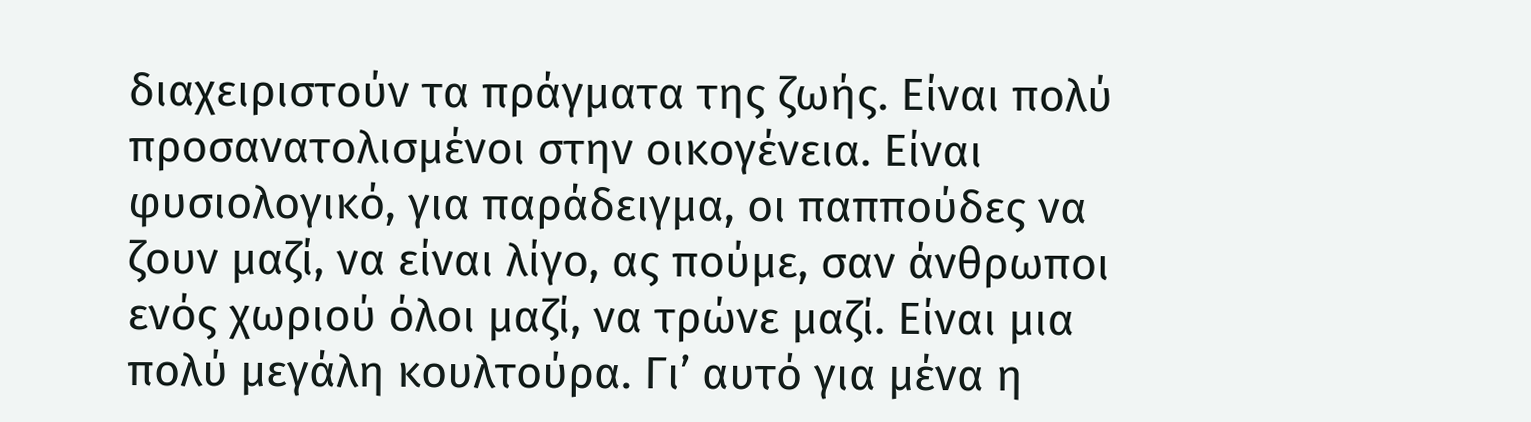διαχειριστούν τα πράγματα της ζωής. Είναι πολύ προσανατολισμένοι στην οικογένεια. Είναι φυσιολογικό, για παράδειγμα, οι παππούδες να ζουν μαζί, να είναι λίγο, ας πούμε, σαν άνθρωποι ενός χωριού όλοι μαζί, να τρώνε μαζί. Είναι μια πολύ μεγάλη κουλτούρα. Γι’ αυτό για μένα η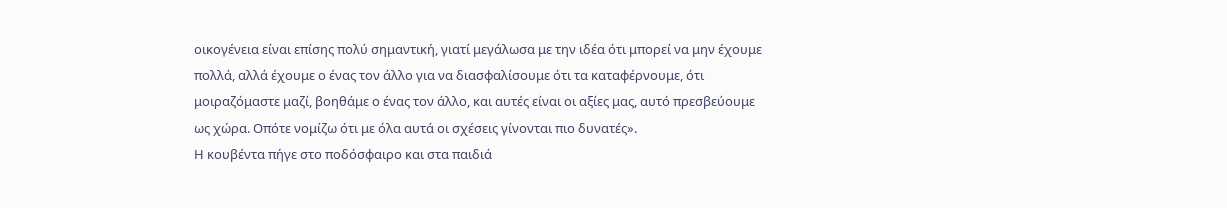οικογένεια είναι επίσης πολύ σημαντική, γιατί μεγάλωσα με την ιδέα ότι μπορεί να μην έχουμε πολλά, αλλά έχουμε ο ένας τον άλλο για να διασφαλίσουμε ότι τα καταφέρνουμε, ότι μοιραζόμαστε μαζί, βοηθάμε ο ένας τον άλλο, και αυτές είναι οι αξίες μας, αυτό πρεσβεύουμε ως χώρα. Οπότε νομίζω ότι με όλα αυτά οι σχέσεις γίνονται πιο δυνατές».
Η κουβέντα πήγε στο ποδόσφαιρο και στα παιδιά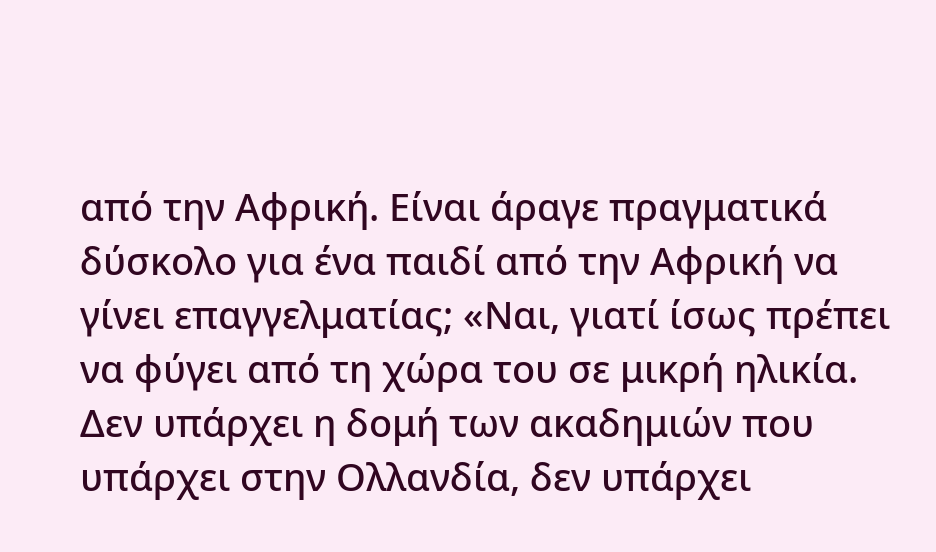από την Αφρική. Είναι άραγε πραγματικά δύσκολο για ένα παιδί από την Αφρική να γίνει επαγγελματίας; «Ναι, γιατί ίσως πρέπει να φύγει από τη χώρα του σε μικρή ηλικία. Δεν υπάρχει η δομή των ακαδημιών που υπάρχει στην Ολλανδία, δεν υπάρχει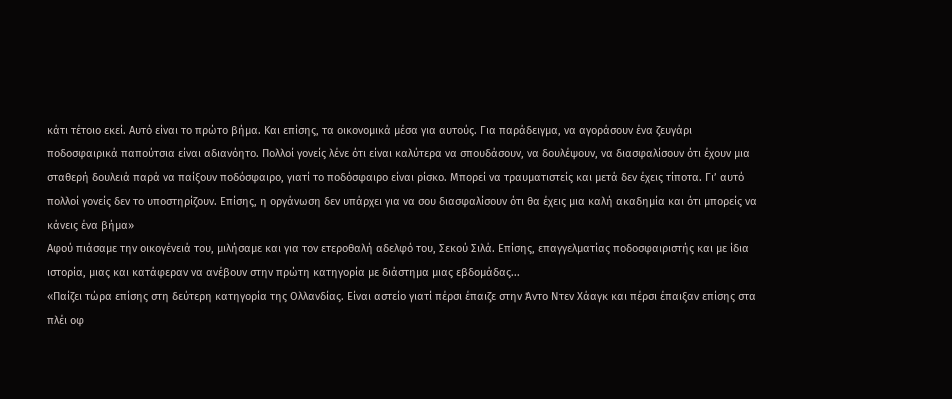κάτι τέτοιο εκεί. Αυτό είναι το πρώτο βήμα. Και επίσης, τα οικονομικά μέσα για αυτούς. Για παράδειγμα, να αγοράσουν ένα ζευγάρι ποδοσφαιρικά παπούτσια είναι αδιανόητο. Πολλοί γονείς λένε ότι είναι καλύτερα να σπουδάσουν, να δουλέψουν, να διασφαλίσουν ότι έχουν μια σταθερή δουλειά παρά να παίξουν ποδόσφαιρο, γιατί το ποδόσφαιρο είναι ρίσκο. Μπορεί να τραυματιστείς και μετά δεν έχεις τίποτα. Γι’ αυτό πολλοί γονείς δεν το υποστηρίζουν. Επίσης, η οργάνωση δεν υπάρχει για να σου διασφαλίσουν ότι θα έχεις μια καλή ακαδημία και ότι μπορείς να κάνεις ένα βήμα»
Αφού πιάσαμε την οικογένειά του, μιλήσαμε και για τον ετεροθαλή αδελφό του, Σεκού Σιλά. Επίσης, επαγγελματίας ποδοσφαιριστής και με ίδια ιστορία, μιας και κατάφεραν να ανέβουν στην πρώτη κατηγορία με διάστημα μιας εβδομάδας...
«Παίζει τώρα επίσης στη δεύτερη κατηγορία της Ολλανδίας. Είναι αστείο γιατί πέρσι έπαιζε στην Άντο Ντεν Χάαγκ και πέρσι έπαιξαν επίσης στα πλέι οφ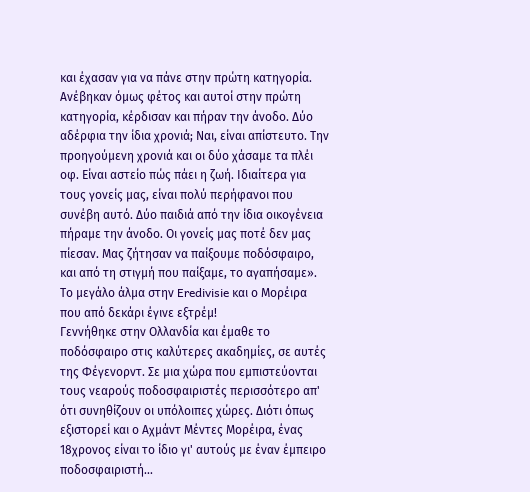και έχασαν για να πάνε στην πρώτη κατηγορία. Ανέβηκαν όμως φέτος και αυτοί στην πρώτη κατηγορία, κέρδισαν και πήραν την άνοδο. Δύο αδέρφια την ίδια χρονιά; Ναι, είναι απίστευτο. Την προηγούμενη χρονιά και οι δύο χάσαμε τα πλέι οφ. Είναι αστείο πώς πάει η ζωή. Ιδιαίτερα για τους γονείς μας, είναι πολύ περήφανοι που συνέβη αυτό. Δύο παιδιά από την ίδια οικογένεια πήραμε την άνοδο. Οι γονείς μας ποτέ δεν μας πίεσαν. Μας ζήτησαν να παίξουμε ποδόσφαιρο, και από τη στιγμή που παίξαμε, το αγαπήσαμε».
Tο μεγάλο άλμα στην Eredivisie και ο Μορέιρα που από δεκάρι έγινε εξτρέμ!
Γεννήθηκε στην Ολλανδία και έμαθε το ποδόσφαιρο στις καλύτερες ακαδημίες, σε αυτές της Φέγενορντ. Σε μια χώρα που εμπιστεύονται τους νεαρούς ποδοσφαιριστές περισσότερο απ' ότι συνηθίζουν οι υπόλοιπες χώρες. Διότι όπως εξιστορεί και ο Αχμάντ Μέντες Μορέιρα, ένας 18χρονος είναι το ίδιο γι' αυτούς με έναν έμπειρο ποδοσφαιριστή...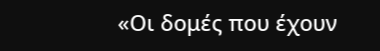«Οι δομές που έχουν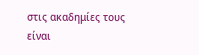στις ακαδημίες τους είναι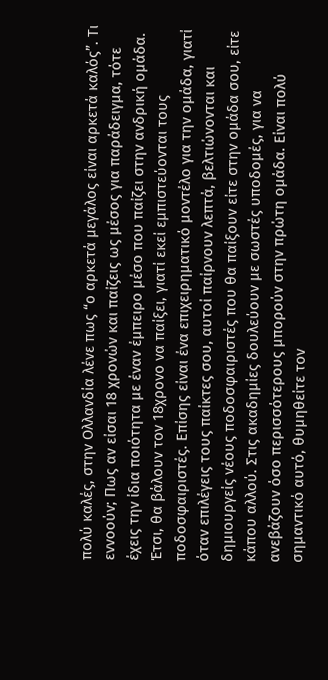πολύ καλές, στην Ολλανδία λένε πως “ο αρκετά μεγάλος είναι αρκετά καλός”. Τι εννοούν; Πως αν είσαι 18 χρονών και παίζεις ως μέσος για παράδειγμα, τότε έχεις την ίδια ποιότητα με έναν έμπειρο μέσο που παίζει στην ανδρική ομάδα. Έτσι, θα βάλουν τον 18χρονο να παίξει, γιατί εκεί εμπιστεύονται τους ποδοσφαιριστές. Επίσης είναι ένα επιχειρηματικό μοντέλο για την ομάδα, γιατί όταν επιλέγεις τους παίκτες σου, αυτοί παίρνουν λεπτά, βελτιώνονται και δημιουργείς νέους ποδοσφαιριστές που θα παίξουν είτε στην ομάδα σου, είτε κάπου αλλού. Στις ακαδημίες δουλεύουν με σωστές υποδομές, για να ανεβάζουν όσο περισσότερους μπορούν στην πρώτη ομάδα. Είναι πολύ σημαντικό αυτό, θυμηθείτε τον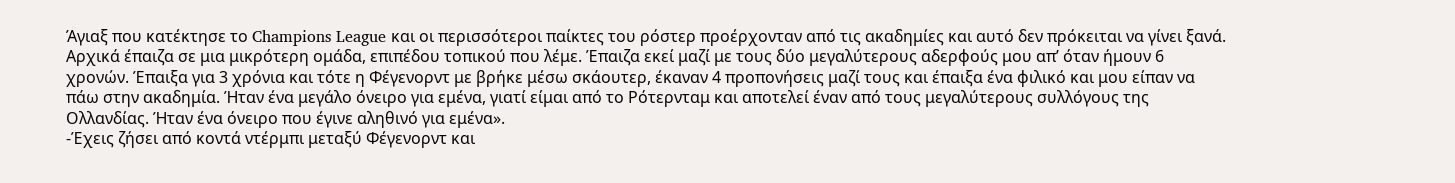Άγιαξ που κατέκτησε το Champions League και οι περισσότεροι παίκτες του ρόστερ προέρχονταν από τις ακαδημίες και αυτό δεν πρόκειται να γίνει ξανά.
Αρχικά έπαιζα σε μια μικρότερη ομάδα, επιπέδου τοπικού που λέμε. Έπαιζα εκεί μαζί με τους δύο μεγαλύτερους αδερφούς μου απ’ όταν ήμουν 6 χρονών. Έπαιξα για 3 χρόνια και τότε η Φέγενορντ με βρήκε μέσω σκάουτερ, έκαναν 4 προπονήσεις μαζί τους και έπαιξα ένα φιλικό και μου είπαν να πάω στην ακαδημία. Ήταν ένα μεγάλο όνειρο για εμένα, γιατί είμαι από το Ρότερνταμ και αποτελεί έναν από τους μεγαλύτερους συλλόγους της Ολλανδίας. Ήταν ένα όνειρο που έγινε αληθινό για εμένα».
-Έχεις ζήσει από κοντά ντέρμπι μεταξύ Φέγενορντ και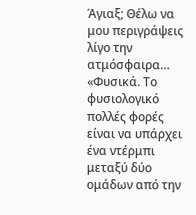Άγιαξ; Θέλω να μου περιγράψεις λίγο την ατμόσφαιρα…
«Φυσικά. Το φυσιολογικό πολλές φορές είναι να υπάρχει ένα ντέρμπι μεταξύ δύο ομάδων από την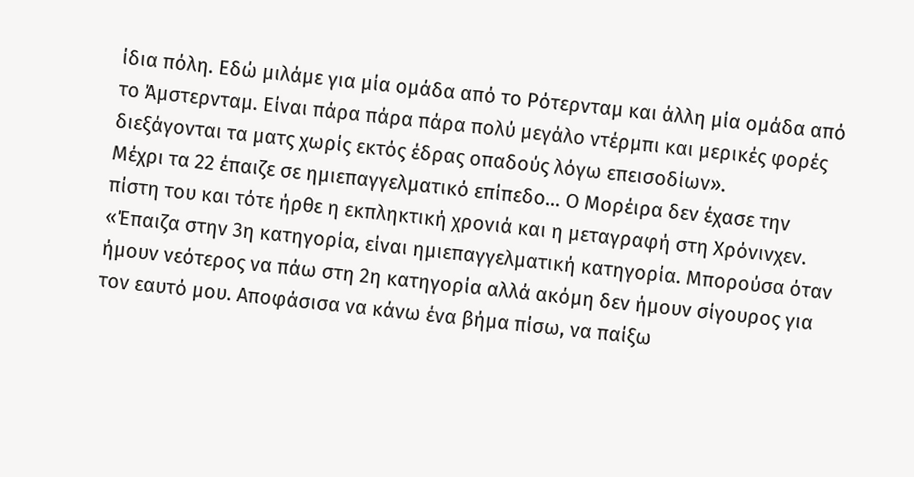ίδια πόλη. Εδώ μιλάμε για μία ομάδα από το Ρότερνταμ και άλλη μία ομάδα από το Άμστερνταμ. Είναι πάρα πάρα πάρα πολύ μεγάλο ντέρμπι και μερικές φορές διεξάγονται τα ματς χωρίς εκτός έδρας οπαδούς λόγω επεισοδίων».
Μέχρι τα 22 έπαιζε σε ημιεπαγγελματικό επίπεδο... Ο Μορέιρα δεν έχασε την πίστη του και τότε ήρθε η εκπληκτική χρονιά και η μεταγραφή στη Χρόνινχεν.
«Έπαιζα στην 3η κατηγορία, είναι ημιεπαγγελματική κατηγορία. Μπορούσα όταν ήμουν νεότερος να πάω στη 2η κατηγορία αλλά ακόμη δεν ήμουν σίγουρος για τον εαυτό μου. Aποφάσισα να κάνω ένα βήμα πίσω, να παίξω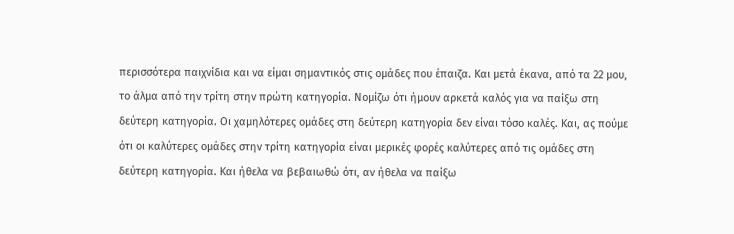περισσότερα παιχνίδια και να είμαι σημαντικός στις ομάδες που έπαιζα. Και μετά έκανα, από τα 22 μου, το άλμα από την τρίτη στην πρώτη κατηγορία. Νομίζω ότι ήμουν αρκετά καλός για να παίξω στη δεύτερη κατηγορία. Οι χαμηλότερες ομάδες στη δεύτερη κατηγορία δεν είναι τόσο καλές. Και, ας πούμε ότι οι καλύτερες ομάδες στην τρίτη κατηγορία είναι μερικές φορές καλύτερες από τις ομάδες στη δεύτερη κατηγορία. Και ήθελα να βεβαιωθώ ότι, αν ήθελα να παίξω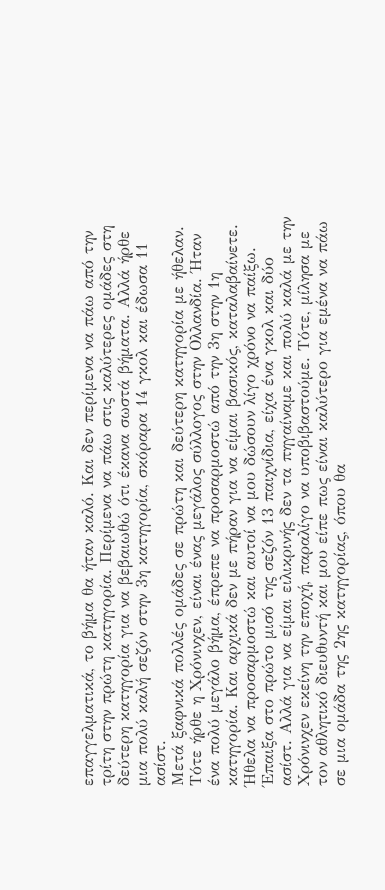επαγγελματικά, το βήμα θα ήταν καλό. Και δεν περίμενα να πάω από την τρίτη στην πρώτη κατηγορία. Περίμενα να πάω στις καλύτερες ομάδες στη δεύτερη κατηγορία για να βεβαιωθώ ότι έκανα σωστά βήματα. Αλλά ήρθε μια πολύ καλή σεζόν στην 3η κατηγορία, σκόραρα 14 γκολ και έδωσα 11 ασίστ.
Μετά ξαφνικά πολλές ομάδες σε πρώτη και δεύτερη κατηγορία με ήθελαν. Τότε ήρθε η Χρόνινχεν, είναι ένας μεγάλος σύλλογος στην Ολλανδία. Ήταν ένα πολύ μεγάλο βήμα, έπρεπε να προσαρμοστώ από την 3η στην 1η κατηγορία. Και αρχικά δεν με πήραν για να είμαι βασικός, καταλαβαίνετε. Ήθελα να προσαρμοστώ και αυτοί να μου δώσουν λίγο χρόνο να παίξω. Έπαιξα στο πρώτο μισό της σεζόν 13 παιχνίδια, είχα ένα γκολ και δύο ασίστ. Αλλά για να είμαι ειλικρινής δεν τα πηγαίναμε και πολύ καλά με την Χρόνινχεν εκείνη την εποχή, παραλίγο να υποβιβαστούμε. Τότε, μίλησα με τον αθλητικό διευθυντή και μου είπε πως είναι καλύτερο για εμένα να πάω σε μια ομάδα της 2ης κατηγορίας, όπου θα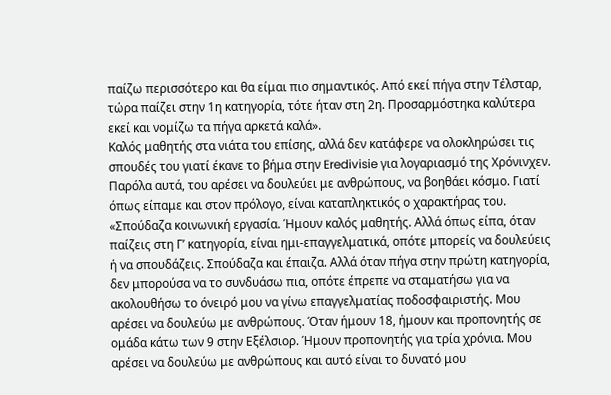παίζω περισσότερο και θα είμαι πιο σημαντικός. Από εκεί πήγα στην Τέλσταρ, τώρα παίζει στην 1η κατηγορία, τότε ήταν στη 2η. Προσαρμόστηκα καλύτερα εκεί και νομίζω τα πήγα αρκετά καλά».
Καλός μαθητής στα νιάτα του επίσης, αλλά δεν κατάφερε να ολοκληρώσει τις σπουδές του γιατί έκανε το βήμα στην Eredivisie για λογαριασμό της Χρόνινχεν. Παρόλα αυτά, του αρέσει να δουλεύει με ανθρώπους, να βοηθάει κόσμο. Γιατί όπως είπαμε και στον πρόλογο, είναι καταπληκτικός ο χαρακτήρας του.
«Σπούδαζα κοινωνική εργασία. Ήμουν καλός μαθητής. Αλλά όπως είπα, όταν παίζεις στη Γ’ κατηγορία, είναι ημι-επαγγελματικά, οπότε μπορείς να δουλεύεις ή να σπουδάζεις. Σπούδαζα και έπαιζα. Αλλά όταν πήγα στην πρώτη κατηγορία, δεν μπορούσα να το συνδυάσω πια, οπότε έπρεπε να σταματήσω για να ακολουθήσω το όνειρό μου να γίνω επαγγελματίας ποδοσφαιριστής. Μου αρέσει να δουλεύω με ανθρώπους. Όταν ήμουν 18, ήμουν και προπονητής σε ομάδα κάτω των 9 στην Εξέλσιορ. Ήμουν προπονητής για τρία χρόνια. Μου αρέσει να δουλεύω με ανθρώπους και αυτό είναι το δυνατό μου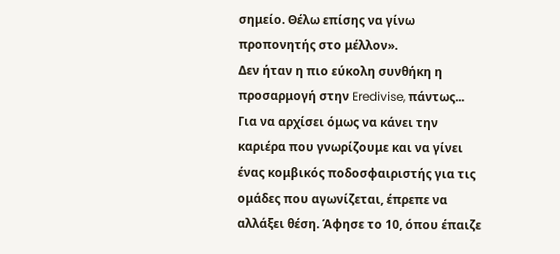σημείο. Θέλω επίσης να γίνω προπονητής στο μέλλον».
Δεν ήταν η πιο εύκολη συνθήκη η προσαρμογή στην Eredivise, πάντως... Για να αρχίσει όμως να κάνει την καριέρα που γνωρίζουμε και να γίνει ένας κομβικός ποδοσφαιριστής για τις ομάδες που αγωνίζεται, έπρεπε να αλλάξει θέση. Άφησε το 10, όπου έπαιζε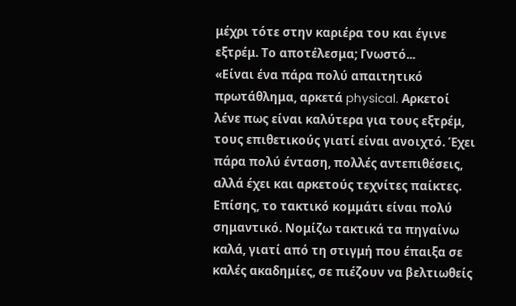μέχρι τότε στην καριέρα του και έγινε εξτρέμ. Το αποτέλεσμα; Γνωστό...
«Είναι ένα πάρα πολύ απαιτητικό πρωτάθλημα, αρκετά physical. Αρκετοί λένε πως είναι καλύτερα για τους εξτρέμ, τους επιθετικούς γιατί είναι ανοιχτό. Έχει πάρα πολύ ένταση, πολλές αντεπιθέσεις, αλλά έχει και αρκετούς τεχνίτες παίκτες. Επίσης, το τακτικό κομμάτι είναι πολύ σημαντικό. Νομίζω τακτικά τα πηγαίνω καλά, γιατί από τη στιγμή που έπαιξα σε καλές ακαδημίες, σε πιέζουν να βελτιωθείς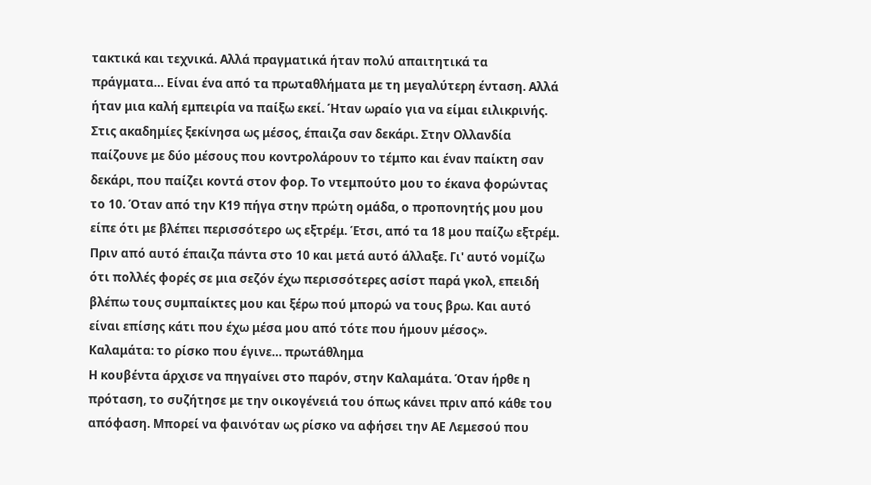τακτικά και τεχνικά. Αλλά πραγματικά ήταν πολύ απαιτητικά τα πράγματα… Είναι ένα από τα πρωταθλήματα με τη μεγαλύτερη ένταση. Αλλά ήταν μια καλή εμπειρία να παίξω εκεί. Ήταν ωραίο για να είμαι ειλικρινής.
Στις ακαδημίες ξεκίνησα ως μέσος, έπαιζα σαν δεκάρι. Στην Ολλανδία παίζουνε με δύο μέσους που κοντρολάρουν το τέμπο και έναν παίκτη σαν δεκάρι, που παίζει κοντά στον φορ. Το ντεμπούτο μου το έκανα φορώντας το 10. Όταν από την Κ19 πήγα στην πρώτη ομάδα, ο προπονητής μου μου είπε ότι με βλέπει περισσότερο ως εξτρέμ. Έτσι, από τα 18 μου παίζω εξτρέμ. Πριν από αυτό έπαιζα πάντα στο 10 και μετά αυτό άλλαξε. Γι' αυτό νομίζω ότι πολλές φορές σε μια σεζόν έχω περισσότερες ασίστ παρά γκολ, επειδή βλέπω τους συμπαίκτες μου και ξέρω πού μπορώ να τους βρω. Και αυτό είναι επίσης κάτι που έχω μέσα μου από τότε που ήμουν μέσος».
Καλαμάτα: το ρίσκο που έγινε… πρωτάθλημα
Η κουβέντα άρχισε να πηγαίνει στο παρόν, στην Καλαμάτα. Όταν ήρθε η πρόταση, το συζήτησε με την οικογένειά του όπως κάνει πριν από κάθε του απόφαση. Μπορεί να φαινόταν ως ρίσκο να αφήσει την ΑΕ Λεμεσού που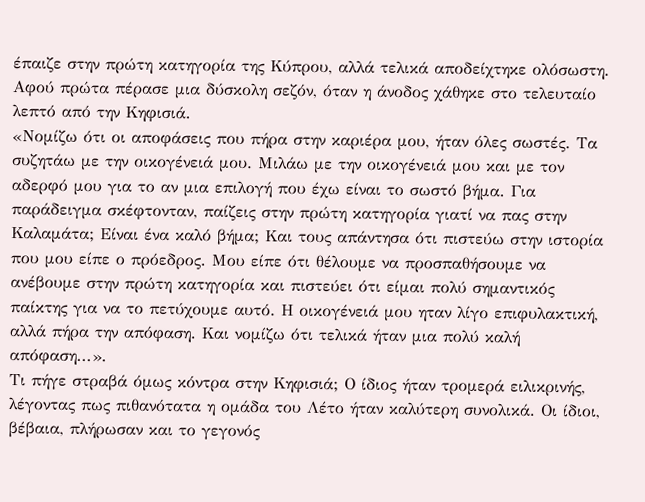έπαιζε στην πρώτη κατηγορία της Κύπρου, αλλά τελικά αποδείχτηκε ολόσωστη. Αφού πρώτα πέρασε μια δύσκολη σεζόν, όταν η άνοδος χάθηκε στο τελευταίο λεπτό από την Κηφισιά.
«Νομίζω ότι οι αποφάσεις που πήρα στην καριέρα μου, ήταν όλες σωστές. Τα συζητάω με την οικογένειά μου. Μιλάω με την οικογένειά μου και με τον αδερφό μου για το αν μια επιλογή που έχω είναι το σωστό βήμα. Για παράδειγμα σκέφτονταν, παίζεις στην πρώτη κατηγορία γιατί να πας στην Καλαμάτα; Είναι ένα καλό βήμα; Και τους απάντησα ότι πιστεύω στην ιστορία που μου είπε ο πρόεδρος. Μου είπε ότι θέλουμε να προσπαθήσουμε να ανέβουμε στην πρώτη κατηγορία και πιστεύει ότι είμαι πολύ σημαντικός παίκτης για να το πετύχουμε αυτό. Η οικογένειά μου ηταν λίγο επιφυλακτική, αλλά πήρα την απόφαση. Και νομίζω ότι τελικά ήταν μια πολύ καλή απόφαση...».
Τι πήγε στραβά όμως κόντρα στην Κηφισιά; Ο ίδιος ήταν τρομερά ειλικρινής, λέγοντας πως πιθανότατα η ομάδα του Λέτο ήταν καλύτερη συνολικά. Οι ίδιοι, βέβαια, πλήρωσαν και το γεγονός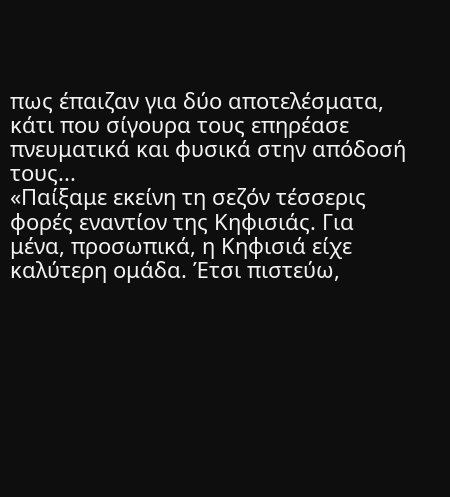πως έπαιζαν για δύο αποτελέσματα, κάτι που σίγουρα τους επηρέασε πνευματικά και φυσικά στην απόδοσή τους...
«Παίξαμε εκείνη τη σεζόν τέσσερις φορές εναντίον της Κηφισιάς. Για μένα, προσωπικά, η Κηφισιά είχε καλύτερη ομάδα. Έτσι πιστεύω,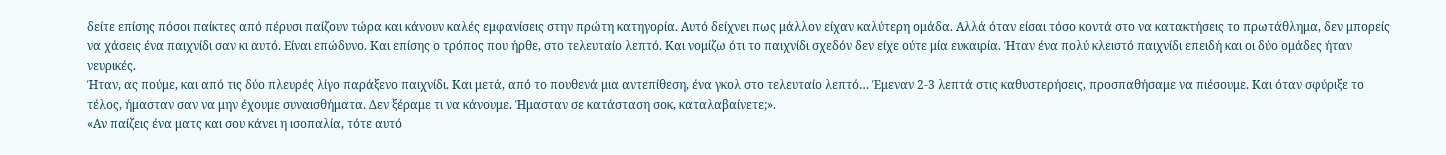δείτε επίσης πόσοι παίκτες από πέρυσι παίζουν τώρα και κάνουν καλές εμφανίσεις στην πρώτη κατηγορία. Αυτό δείχνει πως μάλλον είχαν καλύτερη ομάδα. Αλλά όταν είσαι τόσο κοντά στο να κατακτήσεις το πρωτάθλημα, δεν μπορείς να χάσεις ένα παιχνίδι σαν κι αυτό. Είναι επώδυνο. Και επίσης ο τρόπος που ήρθε, στο τελευταίο λεπτό. Και νομίζω ότι το παιχνίδι σχεδόν δεν είχε ούτε μία ευκαιρία. Ήταν ένα πολύ κλειστό παιχνίδι επειδή και οι δύο ομάδες ήταν νευρικές.
Ήταν, ας πούμε, και από τις δύο πλευρές λίγο παράξενο παιχνίδι. Και μετά, από το πουθενά μια αντεπίθεση, ένα γκολ στο τελευταίο λεπτό… Έμεναν 2-3 λεπτά στις καθυστερήσεις, προσπαθήσαμε να πιέσουμε. Και όταν σφύριξε το τέλος, ήμασταν σαν να μην έχουμε συναισθήματα. Δεν ξέραμε τι να κάνουμε. Ήμασταν σε κατάσταση σοκ, καταλαβαίνετε;».
«Αν παίζεις ένα ματς και σου κάνει η ισοπαλία, τότε αυτό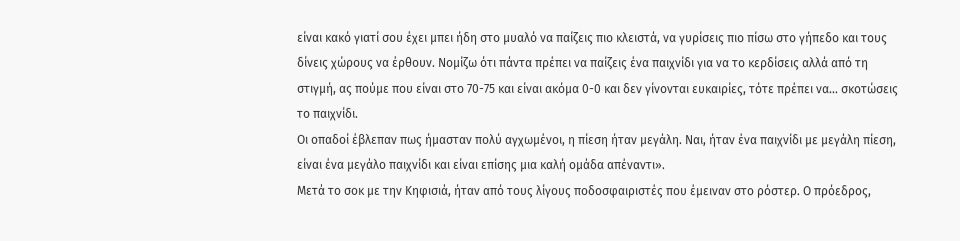είναι κακό γιατί σου έχει μπει ήδη στο μυαλό να παίζεις πιο κλειστά, να γυρίσεις πιο πίσω στο γήπεδο και τους δίνεις χώρους να έρθουν. Νομίζω ότι πάντα πρέπει να παίζεις ένα παιχνίδι για να το κερδίσεις αλλά από τη στιγμή, ας πούμε που είναι στο 70-75 και είναι ακόμα 0-0 και δεν γίνονται ευκαιρίες, τότε πρέπει να… σκοτώσεις το παιχνίδι.
Οι οπαδοί έβλεπαν πως ήμασταν πολύ αγχωμένοι, η πίεση ήταν μεγάλη. Ναι, ήταν ένα παιχνίδι με μεγάλη πίεση, είναι ένα μεγάλο παιχνίδι και είναι επίσης μια καλή ομάδα απέναντι».
Μετά το σοκ με την Κηφισιά, ήταν από τους λίγους ποδοσφαιριστές που έμειναν στο ρόστερ. Ο πρόεδρος,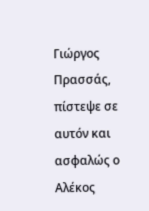Γιώργος Πρασσάς, πίστεψε σε αυτόν και ασφαλώς ο Αλέκος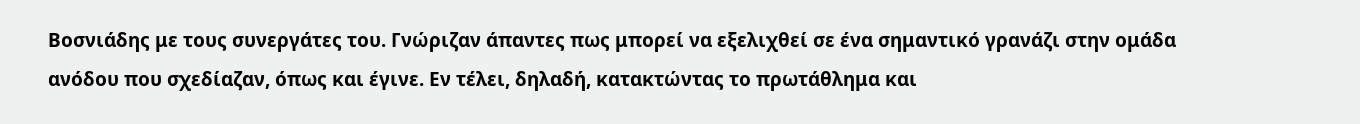Βοσνιάδης με τους συνεργάτες του. Γνώριζαν άπαντες πως μπορεί να εξελιχθεί σε ένα σημαντικό γρανάζι στην ομάδα ανόδου που σχεδίαζαν, όπως και έγινε. Εν τέλει, δηλαδή, κατακτώντας το πρωτάθλημα και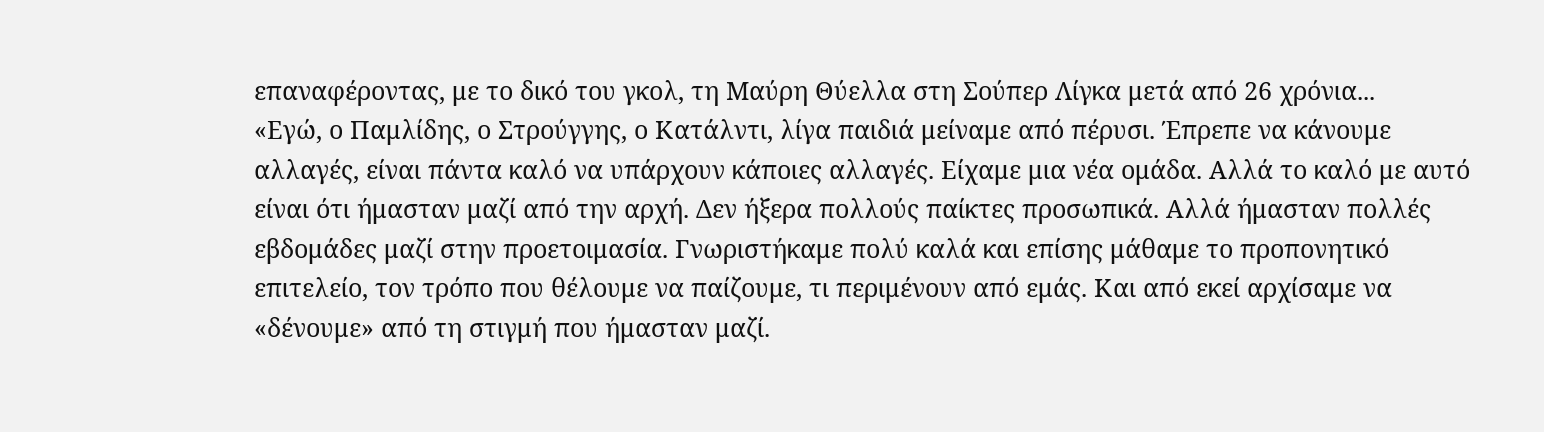επαναφέροντας, με το δικό του γκολ, τη Μαύρη Θύελλα στη Σούπερ Λίγκα μετά από 26 χρόνια...
«Εγώ, ο Παμλίδης, ο Στρούγγης, ο Κατάλντι, λίγα παιδιά μείναμε από πέρυσι. Έπρεπε να κάνουμε αλλαγές, είναι πάντα καλό να υπάρχουν κάποιες αλλαγές. Είχαμε μια νέα ομάδα. Αλλά το καλό με αυτό είναι ότι ήμασταν μαζί από την αρχή. Δεν ήξερα πολλούς παίκτες προσωπικά. Αλλά ήμασταν πολλές εβδομάδες μαζί στην προετοιμασία. Γνωριστήκαμε πολύ καλά και επίσης μάθαμε το προπονητικό επιτελείο, τον τρόπο που θέλουμε να παίζουμε, τι περιμένουν από εμάς. Και από εκεί αρχίσαμε να «δένουμε» από τη στιγμή που ήμασταν μαζί.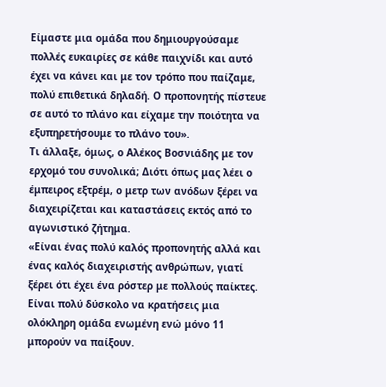Είμαστε μια ομάδα που δημιουργούσαμε πολλές ευκαιρίες σε κάθε παιχνίδι και αυτό έχει να κάνει και με τον τρόπο που παίζαμε, πολύ επιθετικά δηλαδή. Ο προπονητής πίστευε σε αυτό το πλάνο και είχαμε την ποιότητα να εξυπηρετήσουμε το πλάνο του».
Τι άλλαξε, όμως, ο Αλέκος Βοσνιάδης με τον ερχομό του συνολικά; Διότι όπως μας λέει ο έμπειρος εξτρέμ, ο μετρ των ανόδων ξέρει να διαχειρίζεται και καταστάσεις εκτός από το αγωνιστικό ζήτημα.
«Είναι ένας πολύ καλός προπονητής αλλά και ένας καλός διαχειριστής ανθρώπων, γιατί ξέρει ότι έχει ένα ρόστερ με πολλούς παίκτες. Είναι πολύ δύσκολο να κρατήσεις μια ολόκληρη ομάδα ενωμένη ενώ μόνο 11 μπορούν να παίξουν.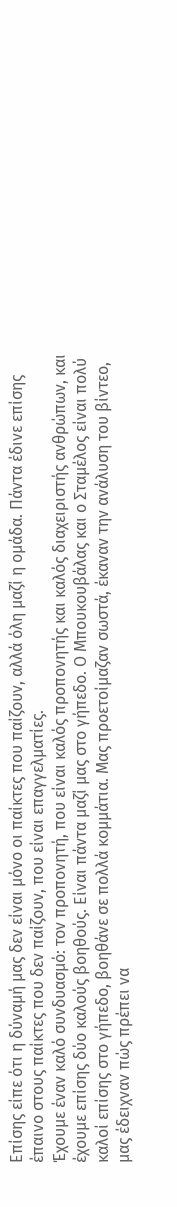Επίσης είπε ότι η δύναμή μας δεν είναι μόνο οι παίκτες που παίζουν, αλλά όλη μαζί η ομάδα. Πάντα έδινε επίσης έπαινο στους παίκτες που δεν παίζουν, που είναι επαγγελματίες.
Έχουμε έναν καλό συνδυασμό: τον προπονητή, που είναι καλός προπονητής και καλός διαχειριστής ανθρώπων, και έχουμε επίσης δύο καλούς βοηθούς. Είναι πάντα μαζί μας στο γήπεδο. Ο Μπουκουβάλας και ο Σταμέλος είναι πολύ καλοί επίσης στο γήπεδο, βοηθάνε σε πολλά κομμάτια. Μας προετοίμαζαν σωστά, έκαναν την ανάλυση του βίντεο, μας έδειχναν πώς πρέπει να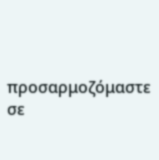προσαρμοζόμαστε σε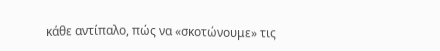κάθε αντίπαλο, πώς να «σκοτώνουμε» τις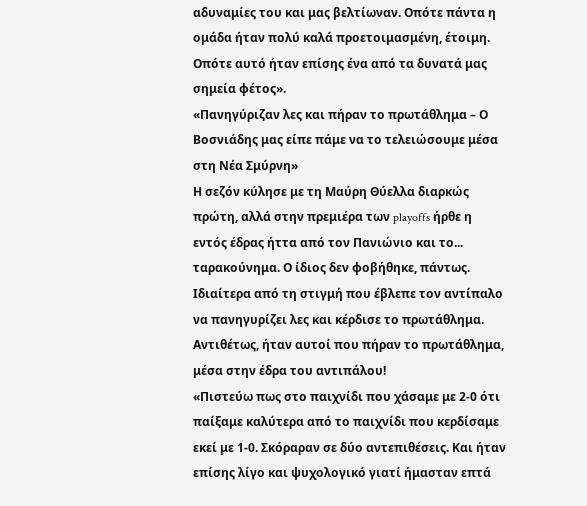αδυναμίες του και μας βελτίωναν. Οπότε πάντα η ομάδα ήταν πολύ καλά προετοιμασμένη, έτοιμη. Οπότε αυτό ήταν επίσης ένα από τα δυνατά μας σημεία φέτος».
«Πανηγύριζαν λες και πήραν το πρωτάθλημα – Ο Βοσνιάδης μας είπε πάμε να το τελειώσουμε μέσα στη Νέα Σμύρνη»
Η σεζόν κύλησε με τη Μαύρη Θύελλα διαρκώς πρώτη, αλλά στην πρεμιέρα των playoffs ήρθε η εντός έδρας ήττα από τον Πανιώνιο και το... ταρακούνημα. Ο ίδιος δεν φοβήθηκε, πάντως. Ιδιαίτερα από τη στιγμή που έβλεπε τον αντίπαλο να πανηγυρίζει λες και κέρδισε το πρωτάθλημα. Αντιθέτως, ήταν αυτοί που πήραν το πρωτάθλημα, μέσα στην έδρα του αντιπάλου!
«Πιστεύω πως στο παιχνίδι που χάσαμε με 2-0 ότι παίξαμε καλύτερα από το παιχνίδι που κερδίσαμε εκεί με 1-0. Σκόραραν σε δύο αντεπιθέσεις. Και ήταν επίσης λίγο και ψυχολογικό γιατί ήμασταν επτά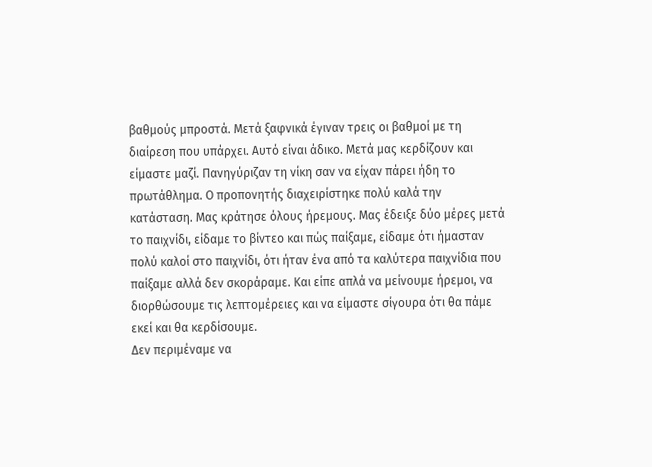βαθμούς μπροστά. Μετά ξαφνικά έγιναν τρεις οι βαθμοί με τη διαίρεση που υπάρχει. Αυτό είναι άδικο. Μετά μας κερδίζουν και είμαστε μαζί. Πανηγύριζαν τη νίκη σαν να είχαν πάρει ήδη το πρωτάθλημα. Ο προπονητής διαχειρίστηκε πολύ καλά την κατάσταση. Μας κράτησε όλους ήρεμους. Μας έδειξε δύο μέρες μετά το παιχνίδι, είδαμε το βίντεο και πώς παίξαμε, είδαμε ότι ήμασταν πολύ καλοί στο παιχνίδι, ότι ήταν ένα από τα καλύτερα παιχνίδια που παίξαμε αλλά δεν σκοράραμε. Και είπε απλά να μείνουμε ήρεμοι, να διορθώσουμε τις λεπτομέρειες και να είμαστε σίγουρα ότι θα πάμε εκεί και θα κερδίσουμε.
Δεν περιμέναμε να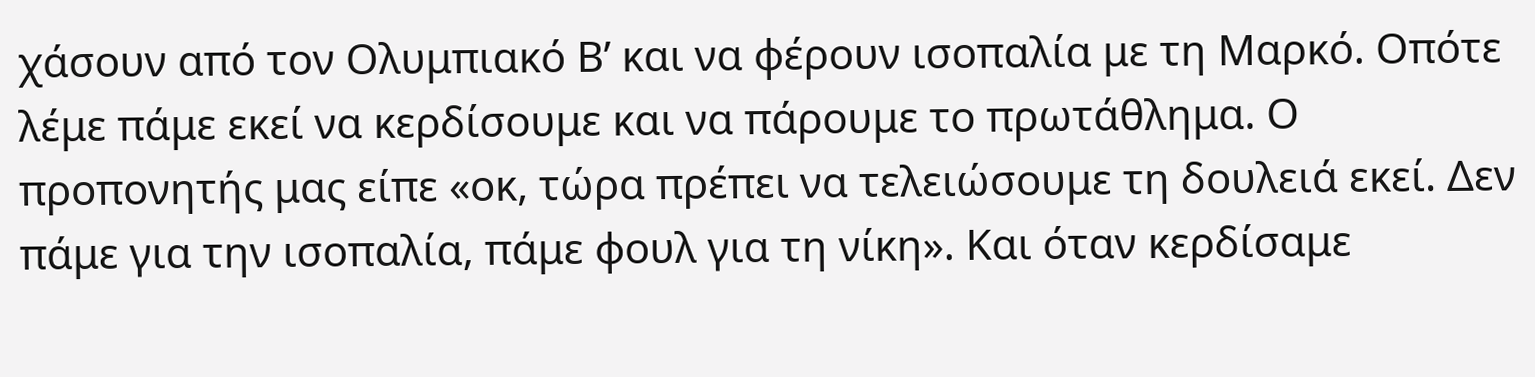χάσουν από τον Ολυμπιακό Β’ και να φέρουν ισοπαλία με τη Μαρκό. Οπότε λέμε πάμε εκεί να κερδίσουμε και να πάρουμε το πρωτάθλημα. Ο προπονητής μας είπε «οκ, τώρα πρέπει να τελειώσουμε τη δουλειά εκεί. Δεν πάμε για την ισοπαλία, πάμε φουλ για τη νίκη». Και όταν κερδίσαμε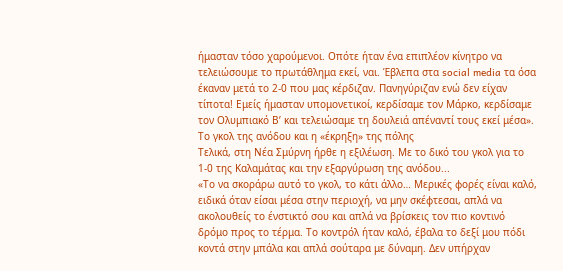ήμασταν τόσο χαρούμενοι. Οπότε ήταν ένα επιπλέον κίνητρο να τελειώσουμε το πρωτάθλημα εκεί, ναι. Έβλεπα στα social media τα όσα έκαναν μετά το 2-0 που μας κέρδιζαν. Πανηγύριζαν ενώ δεν είχαν τίποτα! Εμείς ήμασταν υπομονετικοί, κερδίσαμε τον Μάρκο, κερδίσαμε τον Ολυμπιακό Β’ και τελειώσαμε τη δουλειά απέναντί τους εκεί μέσα».
Το γκολ της ανόδου και η «έκρηξη» της πόλης
Τελικά, στη Νέα Σμύρνη ήρθε η εξιλέωση. Με το δικό του γκολ για το 1-0 της Καλαμάτας και την εξαργύρωση της ανόδου...
«Το να σκοράρω αυτό το γκολ, το κάτι άλλο… Μερικές φορές είναι καλό, ειδικά όταν είσαι μέσα στην περιοχή, να μην σκέφτεσαι, απλά να ακολουθείς το ένστικτό σου και απλά να βρίσκεις τον πιο κοντινό δρόμο προς το τέρμα. Το κοντρόλ ήταν καλό, έβαλα το δεξί μου πόδι κοντά στην μπάλα και απλά σούταρα με δύναμη. Δεν υπήρχαν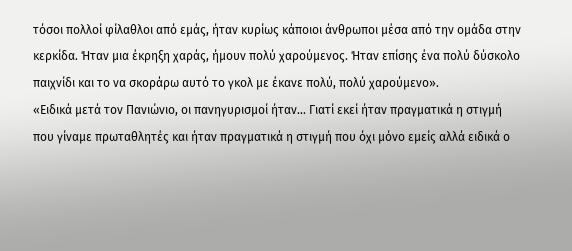τόσοι πολλοί φίλαθλοι από εμάς, ήταν κυρίως κάποιοι άνθρωποι μέσα από την ομάδα στην κερκίδα. Ήταν μια έκρηξη χαράς, ήμουν πολύ χαρούμενος. Ήταν επίσης ένα πολύ δύσκολο παιχνίδι και το να σκοράρω αυτό το γκολ με έκανε πολύ, πολύ χαρούμενο».
«Ειδικά μετά τον Πανιώνιο, οι πανηγυρισμοί ήταν... Γιατί εκεί ήταν πραγματικά η στιγμή που γίναμε πρωταθλητές και ήταν πραγματικά η στιγμή που όχι μόνο εμείς αλλά ειδικά ο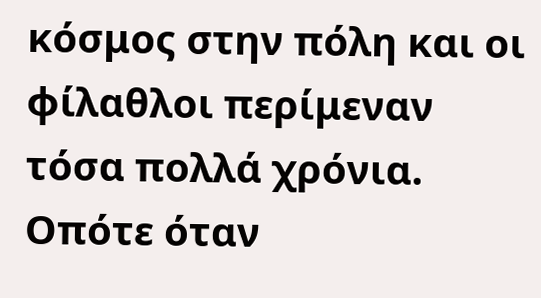κόσμος στην πόλη και οι φίλαθλοι περίμεναν τόσα πολλά χρόνια. Οπότε όταν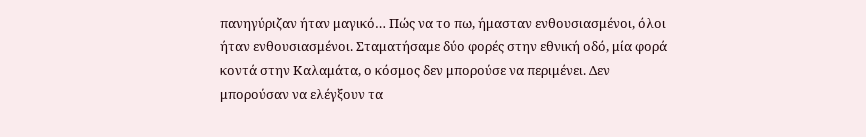πανηγύριζαν ήταν μαγικό… Πώς να το πω, ήμασταν ενθουσιασμένοι, όλοι ήταν ενθουσιασμένοι. Σταματήσαμε δύο φορές στην εθνική οδό, μία φορά κοντά στην Καλαμάτα, ο κόσμος δεν μπορούσε να περιμένει. Δεν μπορούσαν να ελέγξουν τα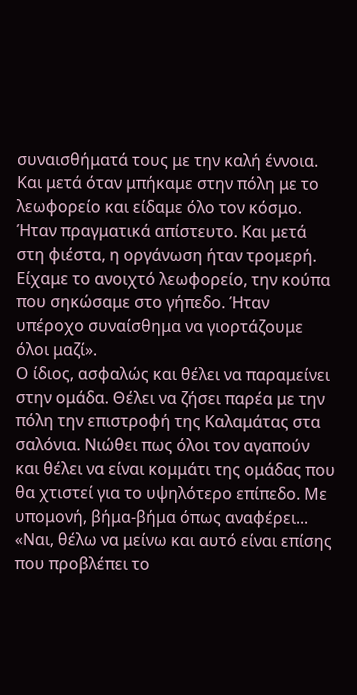συναισθήματά τους με την καλή έννοια. Και μετά όταν μπήκαμε στην πόλη με το λεωφορείο και είδαμε όλο τον κόσμο. Ήταν πραγματικά απίστευτο. Και μετά στη φιέστα, η οργάνωση ήταν τρομερή. Είχαμε το ανοιχτό λεωφορείο, την κούπα που σηκώσαμε στο γήπεδο. Ήταν υπέροχο συναίσθημα να γιορτάζουμε όλοι μαζί».
Ο ίδιος, ασφαλώς και θέλει να παραμείνει στην ομάδα. Θέλει να ζήσει παρέα με την πόλη την επιστροφή της Καλαμάτας στα σαλόνια. Νιώθει πως όλοι τον αγαπούν και θέλει να είναι κομμάτι της ομάδας που θα χτιστεί για το υψηλότερο επίπεδο. Με υπομονή, βήμα-βήμα όπως αναφέρει...
«Ναι, θέλω να μείνω και αυτό είναι επίσης που προβλέπει το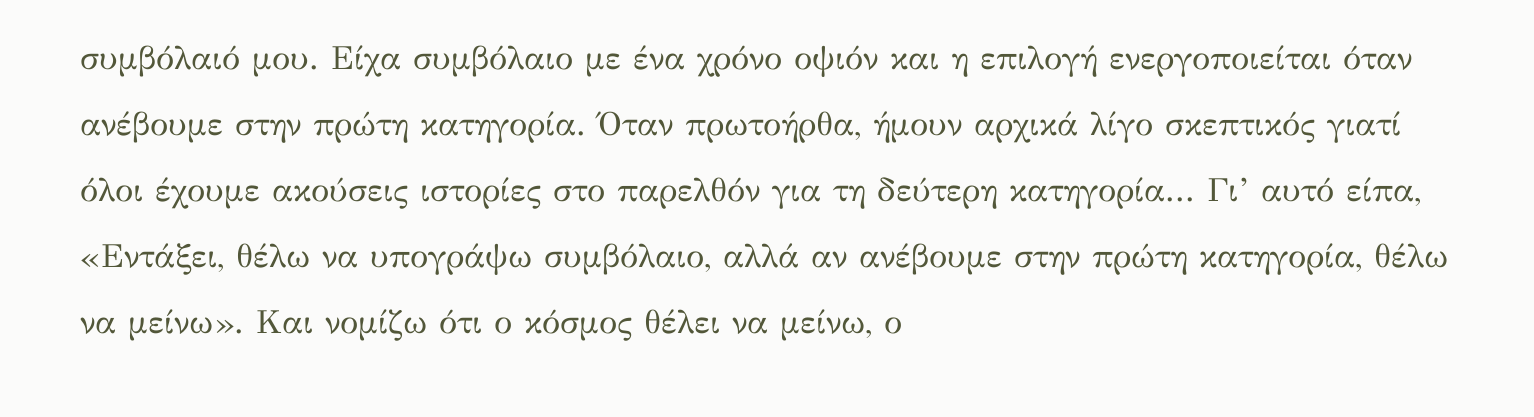συμβόλαιό μου. Είχα συμβόλαιο με ένα χρόνο οψιόν και η επιλογή ενεργοποιείται όταν ανέβουμε στην πρώτη κατηγορία. Όταν πρωτοήρθα, ήμουν αρχικά λίγο σκεπτικός γιατί όλοι έχουμε ακούσεις ιστορίες στο παρελθόν για τη δεύτερη κατηγορία... Γι’ αυτό είπα, «Εντάξει, θέλω να υπογράψω συμβόλαιο, αλλά αν ανέβουμε στην πρώτη κατηγορία, θέλω να μείνω». Και νομίζω ότι ο κόσμος θέλει να μείνω, ο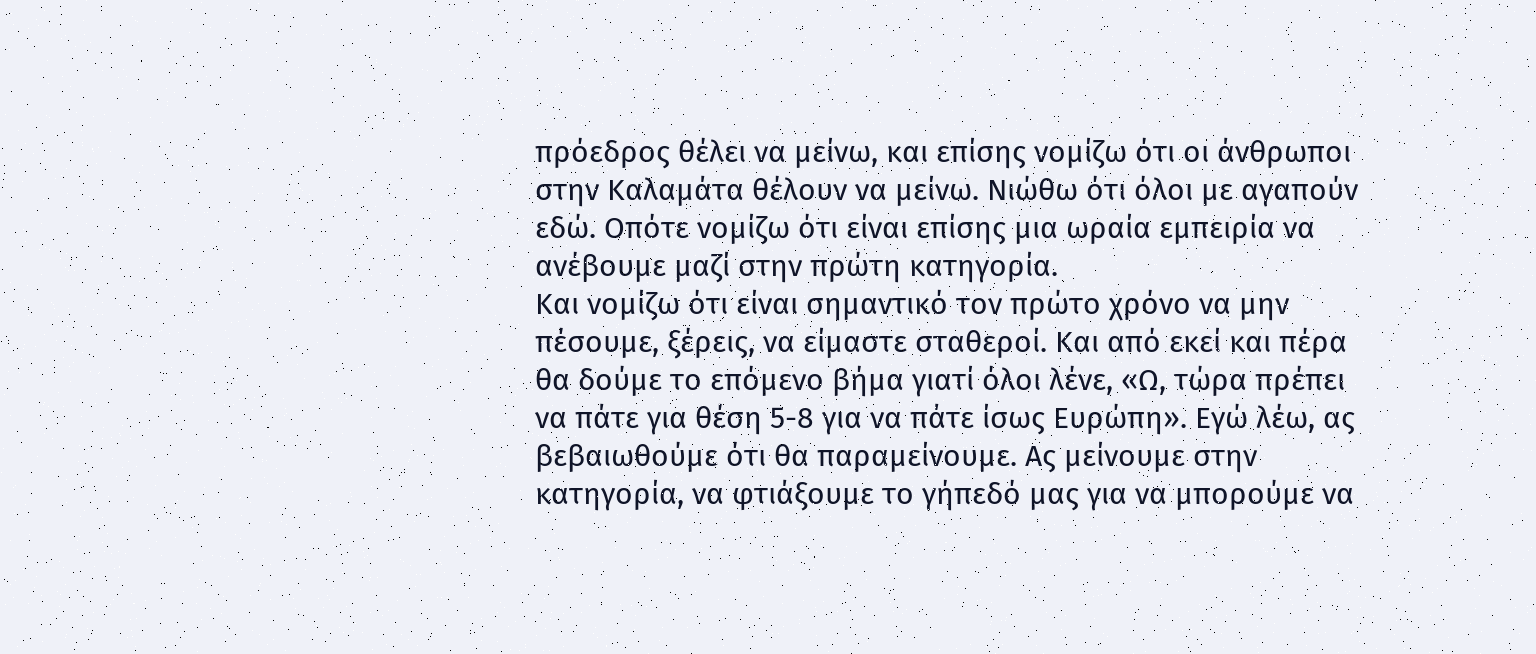πρόεδρος θέλει να μείνω, και επίσης νομίζω ότι οι άνθρωποι στην Καλαμάτα θέλουν να μείνω. Νιώθω ότι όλοι με αγαπούν εδώ. Οπότε νομίζω ότι είναι επίσης μια ωραία εμπειρία να ανέβουμε μαζί στην πρώτη κατηγορία.
Και νομίζω ότι είναι σημαντικό τον πρώτο χρόνο να μην πέσουμε, ξέρεις, να είμαστε σταθεροί. Και από εκεί και πέρα θα δούμε το επόμενο βήμα γιατί όλοι λένε, «Ω, τώρα πρέπει να πάτε για θέση 5-8 για να πάτε ίσως Ευρώπη». Εγώ λέω, ας βεβαιωθούμε ότι θα παραμείνουμε. Ας μείνουμε στην κατηγορία, να φτιάξουμε το γήπεδό μας για να μπορούμε να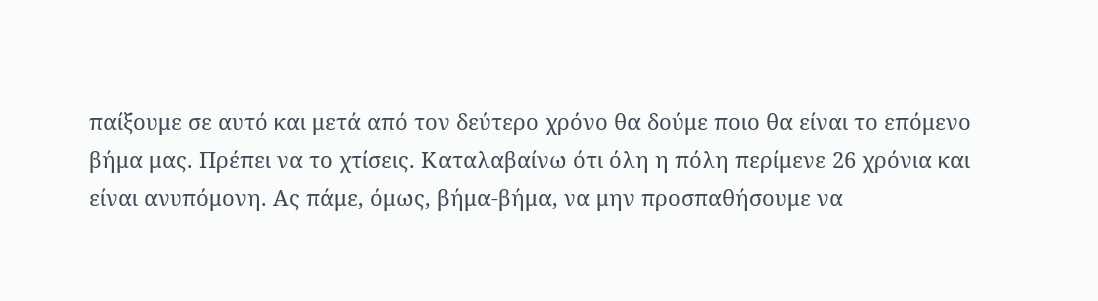παίξουμε σε αυτό και μετά από τον δεύτερο χρόνο θα δούμε ποιο θα είναι το επόμενο βήμα μας. Πρέπει να το χτίσεις. Καταλαβαίνω ότι όλη η πόλη περίμενε 26 χρόνια και είναι ανυπόμονη. Ας πάμε, όμως, βήμα-βήμα, να μην προσπαθήσουμε να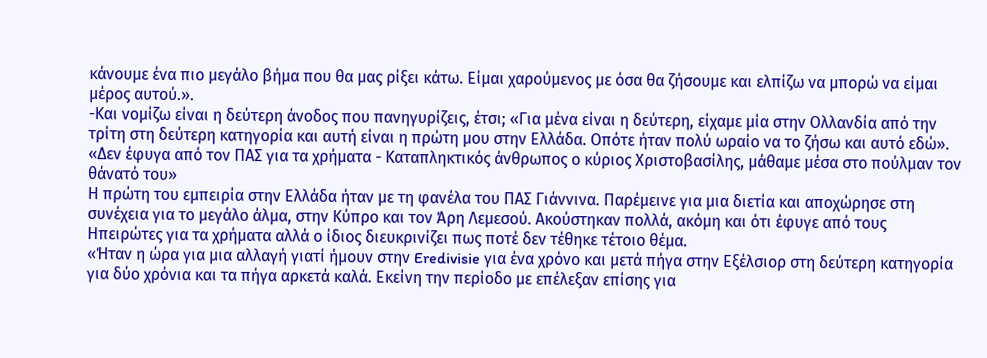κάνουμε ένα πιο μεγάλο βήμα που θα μας ρίξει κάτω. Είμαι χαρούμενος με όσα θα ζήσουμε και ελπίζω να μπορώ να είμαι μέρος αυτού.».
-Και νομίζω είναι η δεύτερη άνοδος που πανηγυρίζεις, έτσι; «Για μένα είναι η δεύτερη, είχαμε μία στην Ολλανδία από την τρίτη στη δεύτερη κατηγορία και αυτή είναι η πρώτη μου στην Ελλάδα. Οπότε ήταν πολύ ωραίο να το ζήσω και αυτό εδώ».
«Δεν έφυγα από τον ΠΑΣ για τα χρήματα - Καταπληκτικός άνθρωπος ο κύριος Χριστοβασίλης, μάθαμε μέσα στο πούλμαν τον θάνατό του»
Η πρώτη του εμπειρία στην Ελλάδα ήταν με τη φανέλα του ΠΑΣ Γιάννινα. Παρέμεινε για μια διετία και αποχώρησε στη συνέχεια για το μεγάλο άλμα, στην Κύπρο και τον Άρη Λεμεσού. Ακούστηκαν πολλά, ακόμη και ότι έφυγε από τους Ηπειρώτες για τα χρήματα αλλά ο ίδιος διευκρινίζει πως ποτέ δεν τέθηκε τέτοιο θέμα.
«Ήταν η ώρα για μια αλλαγή γιατί ήμουν στην Eredivisie για ένα χρόνο και μετά πήγα στην Εξέλσιορ στη δεύτερη κατηγορία για δύο χρόνια και τα πήγα αρκετά καλά. Εκείνη την περίοδο με επέλεξαν επίσης για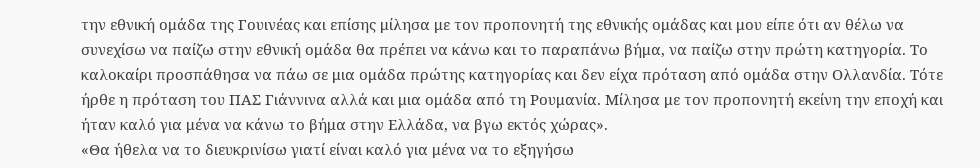την εθνική ομάδα της Γουινέας και επίσης μίλησα με τον προπονητή της εθνικής ομάδας και μου είπε ότι αν θέλω να συνεχίσω να παίζω στην εθνική ομάδα θα πρέπει να κάνω και το παραπάνω βήμα, να παίζω στην πρώτη κατηγορία. Το καλοκαίρι προσπάθησα να πάω σε μια ομάδα πρώτης κατηγορίας και δεν είχα πρόταση από ομάδα στην Ολλανδία. Τότε ήρθε η πρόταση του ΠΑΣ Γιάννινα αλλά και μια ομάδα από τη Ρουμανία. Μίλησα με τον προπονητή εκείνη την εποχή και ήταν καλό για μένα να κάνω το βήμα στην Ελλάδα, να βγω εκτός χώρας».
«Θα ήθελα να το διευκρινίσω γιατί είναι καλό για μένα να το εξηγήσω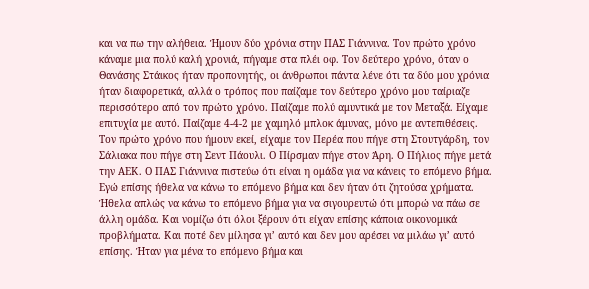και να πω την αλήθεια. Ήμουν δύο χρόνια στην ΠΑΣ Γιάννινα. Τον πρώτο χρόνο κάναμε μια πολύ καλή χρονιά, πήγαμε στα πλέι οφ. Τον δεύτερο χρόνο, όταν ο Θανάσης Στάικος ήταν προπονητής, οι άνθρωποι πάντα λένε ότι τα δύο μου χρόνια ήταν διαφορετικά, αλλά ο τρόπος που παίζαμε τον δεύτερο χρόνο μου ταίριαζε περισσότερο από τον πρώτο χρόνο. Παίζαμε πολύ αμυντικά με τον Μεταξά. Είχαμε επιτυχία με αυτό. Παίζαμε 4-4-2 με χαμηλό μπλοκ άμυνας, μόνο με αντεπιθέσεις.
Τον πρώτο χρόνο που ήμουν εκεί, είχαμε τον Περέα που πήγε στη Στουτγάρδη, τον Σάλιακα που πήγε στη Σεντ Πάουλι. Ο Πίρσμαν πήγε στον Άρη. Ο Πήλιος πήγε μετά την ΑΕΚ. Ο ΠΑΣ Γιάννινα πιστεύω ότι είναι η ομάδα για να κάνεις το επόμενο βήμα. Εγώ επίσης ήθελα να κάνω το επόμενο βήμα και δεν ήταν ότι ζητούσα χρήματα. Ήθελα απλώς να κάνω το επόμενο βήμα για να σιγουρευτώ ότι μπορώ να πάω σε άλλη ομάδα. Και νομίζω ότι όλοι ξέρουν ότι είχαν επίσης κάποια οικονομικά προβλήματα. Και ποτέ δεν μίλησα γι’ αυτό και δεν μου αρέσει να μιλάω γι’ αυτό επίσης. Ήταν για μένα το επόμενο βήμα και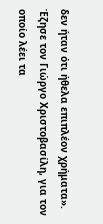δεν ήταν ότι ήθελα επιπλέον χρήματα».
Έζησε τον Γιώργο Χριστοβασίλη, για τον οποίο λέει τα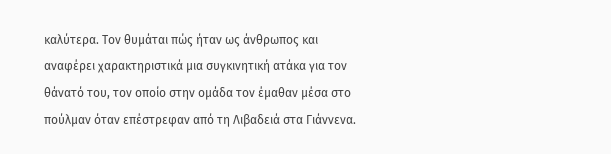καλύτερα. Τον θυμάται πώς ήταν ως άνθρωπος και αναφέρει χαρακτηριστικά μια συγκινητική ατάκα για τον θάνατό του, τον οποίο στην ομάδα τον έμαθαν μέσα στο πούλμαν όταν επέστρεφαν από τη Λιβαδειά στα Γιάννενα.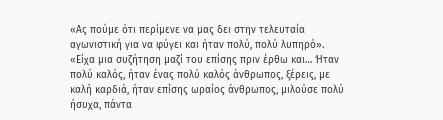«Ας πούμε ότι περίμενε να μας δει στην τελευταία αγωνιστική για να φύγει και ήταν πολύ, πολύ λυπηρό».
«Είχα μια συζήτηση μαζί του επίσης πριν έρθω και… Ήταν πολύ καλός, ήταν ένας πολύ καλός άνθρωπος, ξέρεις, με καλή καρδιά, ήταν επίσης ωραίος άνθρωπος, μιλούσε πολύ ήσυχα, πάντα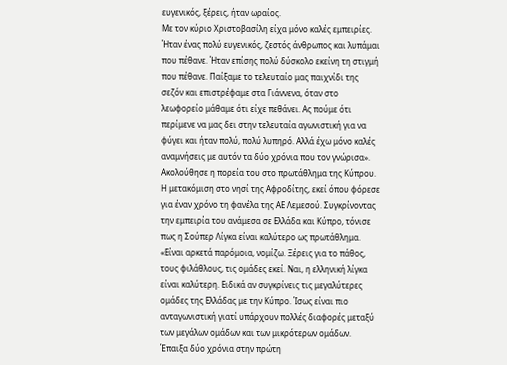ευγενικός, ξέρεις, ήταν ωραίος.
Με τον κύριο Χριστοβασίλη είχα μόνο καλές εμπειρίες. Ήταν ένας πολύ ευγενικός, ζεστός άνθρωπος και λυπάμαι που πέθανε. Ήταν επίσης πολύ δύσκολο εκείνη τη στιγμή που πέθανε. Παίξαμε το τελευταίο μας παιχνίδι της σεζόν και επιστρέφαμε στα Γιάννενα, όταν στο λεωφορείο μάθαμε ότι είχε πεθάνει. Ας πούμε ότι περίμενε να μας δει στην τελευταία αγωνιστική για να φύγει και ήταν πολύ, πολύ λυπηρό. Αλλά έχω μόνο καλές αναμνήσεις με αυτόν τα δύο χρόνια που τον γνώρισα».
Ακολούθησε η πορεία του στο πρωτάθλημα της Κύπρου. Η μετακόμιση στο νησί της Αφροδίτης, εκεί όπου φόρεσε για έναν χρόνο τη φανέλα της ΑΕ Λεμεσού. Συγκρίνοντας την εμπειρία του ανάμεσα σε Ελλάδα και Κύπρο, τόνισε πως η Σούπερ Λίγκα είναι καλύτερο ως πρωτάθλημα.
«Είναι αρκετά παρόμοια, νομίζω. Ξέρεις για το πάθος, τους φιλάθλους, τις ομάδες εκεί. Ναι, η ελληνική λίγκα είναι καλύτερη. Ειδικά αν συγκρίνεις τις μεγαλύτερες ομάδες της Ελλάδας με την Κύπρο. Ίσως είναι πιο ανταγωνιστική γιατί υπάρχουν πολλές διαφορές μεταξύ των μεγάλων ομάδων και των μικρότερων ομάδων.
Έπαιξα δύο χρόνια στην πρώτη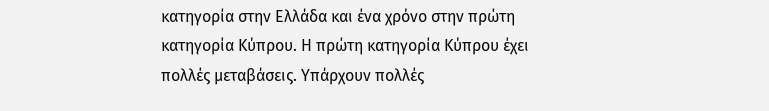κατηγορία στην Ελλάδα και ένα χρόνο στην πρώτη κατηγορία Κύπρου. Η πρώτη κατηγορία Κύπρου έχει πολλές μεταβάσεις. Υπάρχουν πολλές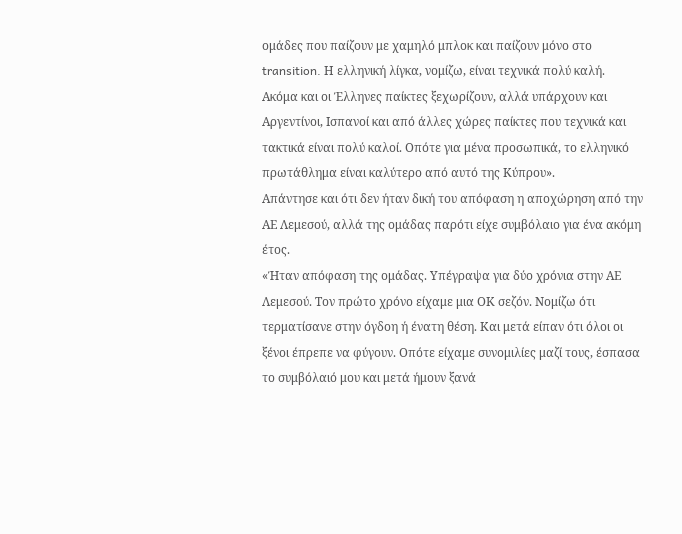ομάδες που παίζουν με χαμηλό μπλοκ και παίζουν μόνο στο transition. Η ελληνική λίγκα, νομίζω, είναι τεχνικά πολύ καλή. Ακόμα και οι Έλληνες παίκτες ξεχωρίζουν, αλλά υπάρχουν και Αργεντίνοι, Ισπανοί και από άλλες χώρες παίκτες που τεχνικά και τακτικά είναι πολύ καλοί. Οπότε για μένα προσωπικά, το ελληνικό πρωτάθλημα είναι καλύτερο από αυτό της Κύπρου».
Απάντησε και ότι δεν ήταν δική του απόφαση η αποχώρηση από την ΑΕ Λεμεσού, αλλά της ομάδας παρότι είχε συμβόλαιο για ένα ακόμη έτος.
«Ήταν απόφαση της ομάδας. Υπέγραψα για δύο χρόνια στην ΑΕ Λεμεσού. Τον πρώτο χρόνο είχαμε μια ΟΚ σεζόν. Νομίζω ότι τερματίσανε στην όγδοη ή ένατη θέση. Και μετά είπαν ότι όλοι οι ξένοι έπρεπε να φύγουν. Οπότε είχαμε συνομιλίες μαζί τους, έσπασα το συμβόλαιό μου και μετά ήμουν ξανά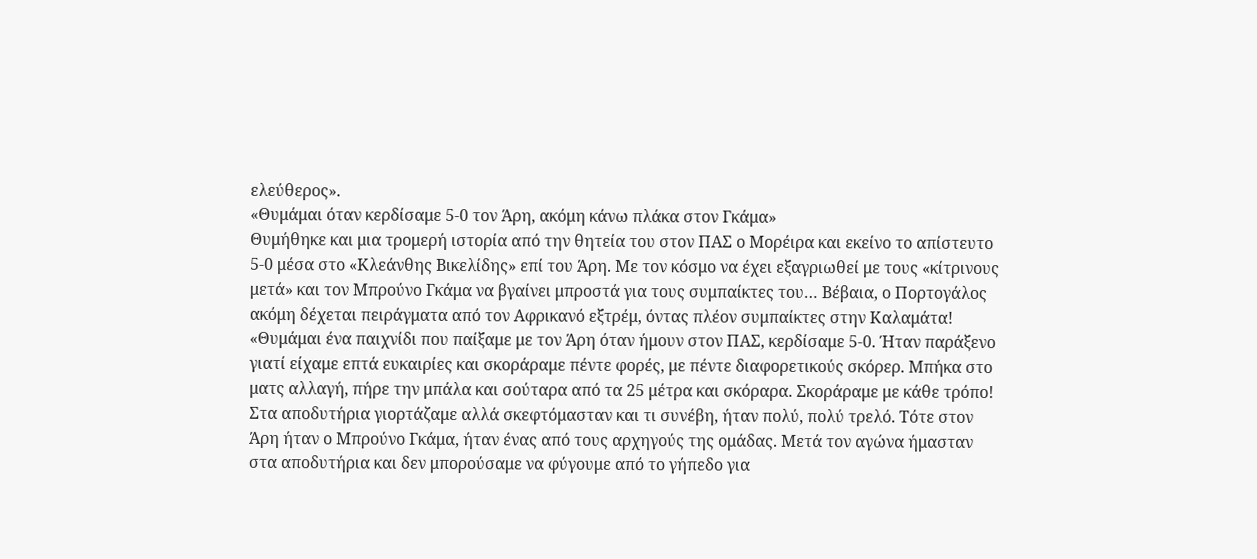ελεύθερος».
«Θυμάμαι όταν κερδίσαμε 5-0 τον Άρη, ακόμη κάνω πλάκα στον Γκάμα»
Θυμήθηκε και μια τρομερή ιστορία από την θητεία του στον ΠΑΣ ο Μορέιρα και εκείνο το απίστευτο 5-0 μέσα στο «Κλεάνθης Βικελίδης» επί του Άρη. Με τον κόσμο να έχει εξαγριωθεί με τους «κίτρινους μετά» και τον Μπρούνο Γκάμα να βγαίνει μπροστά για τους συμπαίκτες του… Βέβαια, ο Πορτογάλος ακόμη δέχεται πειράγματα από τον Αφρικανό εξτρέμ, όντας πλέον συμπαίκτες στην Καλαμάτα!
«Θυμάμαι ένα παιχνίδι που παίξαμε με τον Άρη όταν ήμουν στον ΠΑΣ, κερδίσαμε 5-0. Ήταν παράξενο γιατί είχαμε επτά ευκαιρίες και σκοράραμε πέντε φορές, με πέντε διαφορετικούς σκόρερ. Μπήκα στο ματς αλλαγή, πήρε την μπάλα και σούταρα από τα 25 μέτρα και σκόραρα. Σκοράραμε με κάθε τρόπο! Στα αποδυτήρια γιορτάζαμε αλλά σκεφτόμασταν και τι συνέβη, ήταν πολύ, πολύ τρελό. Τότε στον Άρη ήταν ο Μπρούνο Γκάμα, ήταν ένας από τους αρχηγούς της ομάδας. Μετά τον αγώνα ήμασταν στα αποδυτήρια και δεν μπορούσαμε να φύγουμε από το γήπεδο για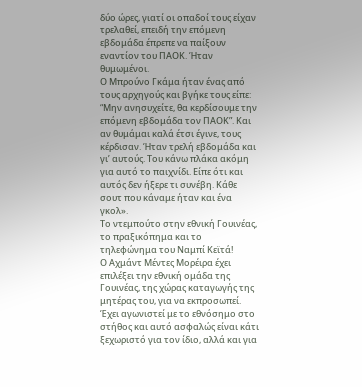δύο ώρες, γιατί οι οπαδοί τους είχαν τρελαθεί, επειδή την επόμενη εβδομάδα έπρεπε να παίξουν εναντίον του ΠΑΟΚ. Ήταν θυμωμένοι.
Ο Μπρούνο Γκάμα ήταν ένας από τους αρχηγούς και βγήκε τους είπε: “Mην ανησυχείτε, θα κερδίσουμε την επόμενη εβδομάδα τον ΠΑΟΚ”. Και αν θυμάμαι καλά έτσι έγινε, τους κέρδισαν. Ήταν τρελή εβδομάδα και γι’ αυτούς. Του κάνω πλάκα ακόμη για αυτό το παιχνίδι. Είπε ότι και αυτός δεν ήξερε τι συνέβη. Κάθε σουτ που κάναμε ήταν και ένα γκολ».
Το ντεμπούτο στην εθνική Γουινέας, το πραξικόπημα και το τηλεφώνημα του Ναμπί Κεϊτά!
Ο Αχμάντ Μέντες Μορέιρα έχει επιλέξει την εθνική ομάδα της Γουινέας, της χώρας καταγωγής της μητέρας του, για να εκπροσωπεί. Έχει αγωνιστεί με το εθνόσημο στο στήθος και αυτό ασφαλώς είναι κάτι ξεχωριστό για τον ίδιο, αλλά και για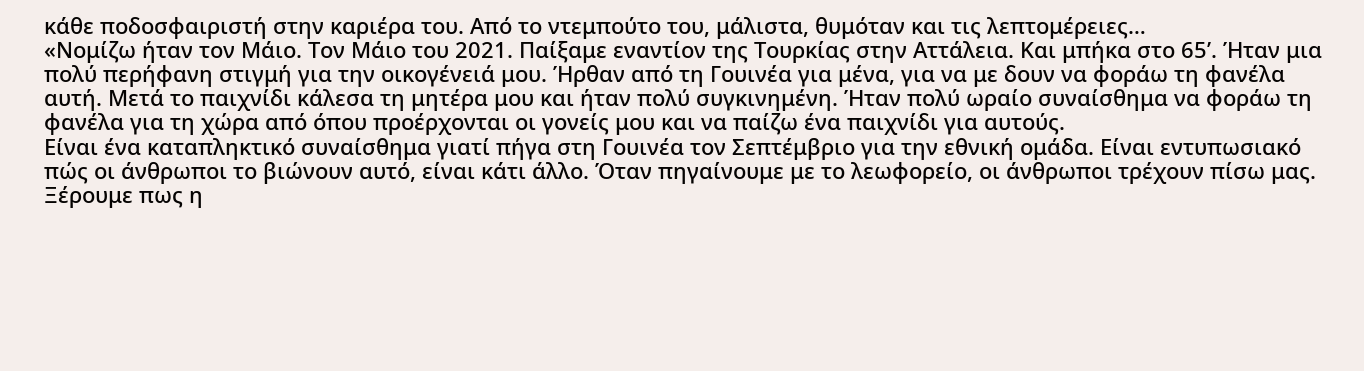κάθε ποδοσφαιριστή στην καριέρα του. Από το ντεμπούτο του, μάλιστα, θυμόταν και τις λεπτομέρειες…
«Νομίζω ήταν τον Μάιο. Τον Μάιο του 2021. Παίξαμε εναντίον της Τουρκίας στην Αττάλεια. Και μπήκα στο 65’. Ήταν μια πολύ περήφανη στιγμή για την οικογένειά μου. Ήρθαν από τη Γουινέα για μένα, για να με δουν να φοράω τη φανέλα αυτή. Μετά το παιχνίδι κάλεσα τη μητέρα μου και ήταν πολύ συγκινημένη. Ήταν πολύ ωραίο συναίσθημα να φοράω τη φανέλα για τη χώρα από όπου προέρχονται οι γονείς μου και να παίζω ένα παιχνίδι για αυτούς.
Είναι ένα καταπληκτικό συναίσθημα γιατί πήγα στη Γουινέα τον Σεπτέμβριο για την εθνική ομάδα. Είναι εντυπωσιακό πώς οι άνθρωποι το βιώνουν αυτό, είναι κάτι άλλο. Όταν πηγαίνουμε με το λεωφορείο, οι άνθρωποι τρέχουν πίσω μας. Ξέρουμε πως η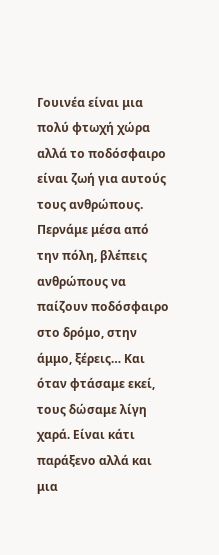Γουινέα είναι μια πολύ φτωχή χώρα αλλά το ποδόσφαιρο είναι ζωή για αυτούς τους ανθρώπους. Περνάμε μέσα από την πόλη, βλέπεις ανθρώπους να παίζουν ποδόσφαιρο στο δρόμο, στην άμμο, ξέρεις… Και όταν φτάσαμε εκεί, τους δώσαμε λίγη χαρά. Είναι κάτι παράξενο αλλά και μια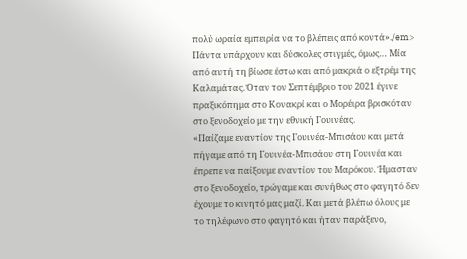πολύ ωραία εμπειρία να το βλέπεις από κοντά»./em>
Πάντα υπάρχουν και δύσκολες στιγμές, όμως… Μία από αυτή τη βίωσε έστω και από μακριά ο εξτρέμ της Καλαμάτας. Όταν τον Σεπτέμβριο του 2021 έγινε πραξικόπημα στο Κονακρί και ο Μορέιρα βρισκόταν στο ξενοδοχείο με την εθνική Γουινέας.
«Παίζαμε εναντίον της Γουινέα-Μπισάου και μετά πήγαμε από τη Γουινέα-Μπισάου στη Γουινέα και έπρεπε να παίξουμε εναντίον του Μαρόκου. Ήμασταν στο ξενοδοχείο, τρώγαμε και συνήθως στο φαγητό δεν έχουμε το κινητό μας μαζί. Και μετά βλέπω όλους με το τηλέφωνο στο φαγητό και ήταν παράξενο,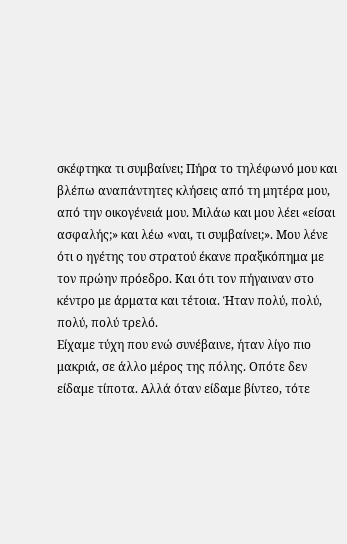σκέφτηκα τι συμβαίνει; Πήρα το τηλέφωνό μου και βλέπω αναπάντητες κλήσεις από τη μητέρα μου, από την οικογένειά μου. Μιλάω και μου λέει «είσαι ασφαλής;» και λέω «ναι, τι συμβαίνει;». Μου λένε ότι ο ηγέτης του στρατού έκανε πραξικόπημα με τον πρώην πρόεδρο. Και ότι τον πήγαιναν στο κέντρο με άρματα και τέτοια. Ήταν πολύ, πολύ, πολύ, πολύ τρελό.
Είχαμε τύχη που ενώ συνέβαινε, ήταν λίγο πιο μακριά, σε άλλο μέρος της πόλης. Οπότε δεν είδαμε τίποτα. Αλλά όταν είδαμε βίντεο, τότε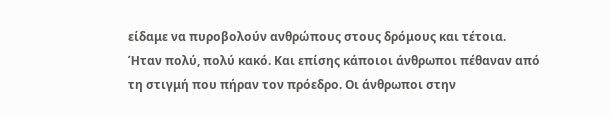είδαμε να πυροβολούν ανθρώπους στους δρόμους και τέτοια. Ήταν πολύ, πολύ κακό. Και επίσης κάποιοι άνθρωποι πέθαναν από τη στιγμή που πήραν τον πρόεδρο. Οι άνθρωποι στην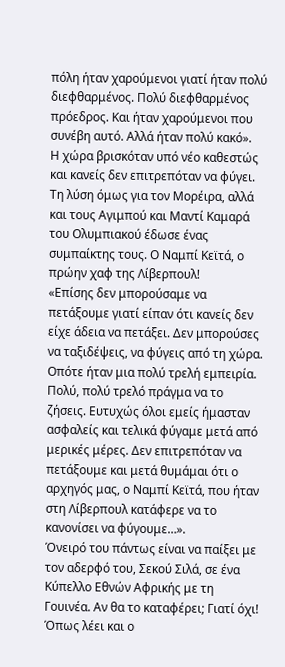πόλη ήταν χαρούμενοι γιατί ήταν πολύ διεφθαρμένος. Πολύ διεφθαρμένος πρόεδρος. Και ήταν χαρούμενοι που συνέβη αυτό. Αλλά ήταν πολύ κακό».
Η χώρα βρισκόταν υπό νέο καθεστώς και κανείς δεν επιτρεπόταν να φύγει. Τη λύση όμως για τον Μορέιρα, αλλά και τους Αγιμπού και Μαντί Καμαρά του Ολυμπιακού έδωσε ένας συμπαίκτης τους. Ο Ναμπί Κεϊτά, ο πρώην χαφ της Λίβερπουλ!
«Επίσης δεν μπορούσαμε να πετάξουμε γιατί είπαν ότι κανείς δεν είχε άδεια να πετάξει. Δεν μπορούσες να ταξιδέψεις, να φύγεις από τη χώρα. Οπότε ήταν μια πολύ τρελή εμπειρία. Πολύ, πολύ τρελό πράγμα να το ζήσεις. Ευτυχώς όλοι εμείς ήμασταν ασφαλείς και τελικά φύγαμε μετά από μερικές μέρες. Δεν επιτρεπόταν να πετάξουμε και μετά θυμάμαι ότι ο αρχηγός μας, ο Ναμπί Κεϊτά, που ήταν στη Λίβερπουλ κατάφερε να το κανονίσει να φύγουμε…».
Όνειρό του πάντως είναι να παίξει με τον αδερφό του, Σεκού Σιλά, σε ένα Κύπελλο Εθνών Αφρικής με τη Γουινέα. Αν θα το καταφέρει; Γιατί όχι! Όπως λέει και ο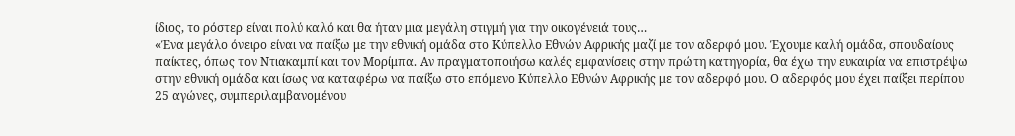ίδιος, το ρόστερ είναι πολύ καλό και θα ήταν μια μεγάλη στιγμή για την οικογένειά τους…
«Ένα μεγάλο όνειρο είναι να παίξω με την εθνική ομάδα στο Κύπελλο Εθνών Αφρικής μαζί με τον αδερφό μου. Έχουμε καλή ομάδα, σπουδαίους παίκτες, όπως τον Ντιακαμπί και τον Μορίμπα. Αν πραγματοποιήσω καλές εμφανίσεις στην πρώτη κατηγορία, θα έχω την ευκαιρία να επιστρέψω στην εθνική ομάδα και ίσως να καταφέρω να παίξω στο επόμενο Κύπελλο Εθνών Αφρικής με τον αδερφό μου. Ο αδερφός μου έχει παίξει περίπου 25 αγώνες, συμπεριλαμβανομένου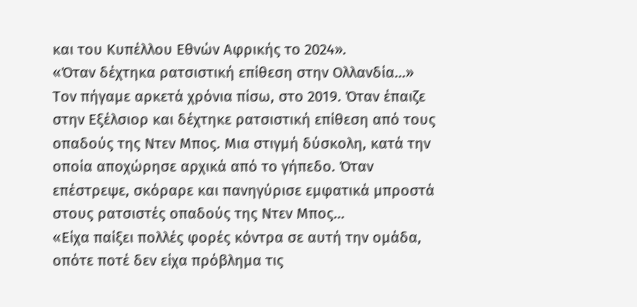και του Κυπέλλου Εθνών Αφρικής το 2024».
«Όταν δέχτηκα ρατσιστική επίθεση στην Ολλανδία…»
Τον πήγαμε αρκετά χρόνια πίσω, στο 2019. Όταν έπαιζε στην Εξέλσιορ και δέχτηκε ρατσιστική επίθεση από τους οπαδούς της Ντεν Μπος. Μια στιγμή δύσκολη, κατά την οποία αποχώρησε αρχικά από το γήπεδο. Όταν επέστρεψε, σκόραρε και πανηγύρισε εμφατικά μπροστά στους ρατσιστές οπαδούς της Ντεν Μπος…
«Είχα παίξει πολλές φορές κόντρα σε αυτή την ομάδα, οπότε ποτέ δεν είχα πρόβλημα τις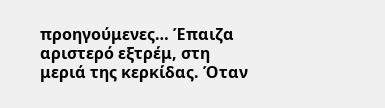προηγούμενες… Έπαιζα αριστερό εξτρέμ, στη μεριά της κερκίδας. Όταν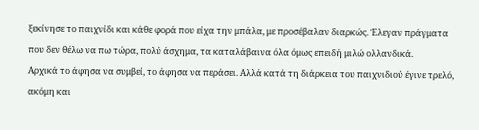ξεκίνησε το παιχνίδι και κάθε φορά που είχα την μπάλα, με προσέβαλαν διαρκώς. Έλεγαν πράγματα που δεν θέλω να πω τώρα, πολύ άσχημα, τα καταλάβαινα όλα όμως επειδή μιλώ ολλανδικά.
Αρχικά το άφησα να συμβεί, το άφησα να περάσει. Αλλά κατά τη διάρκεια του παιχνιδιού έγινε τρελό, ακόμη και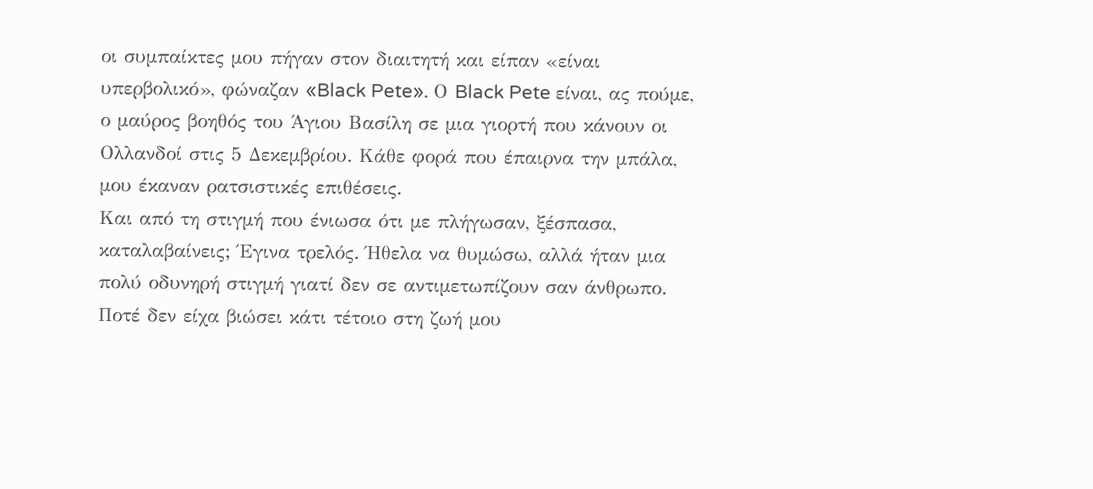οι συμπαίκτες μου πήγαν στον διαιτητή και είπαν «είναι υπερβολικό», φώναζαν «Black Pete». Ο Black Pete είναι, ας πούμε, ο μαύρος βοηθός του Άγιου Βασίλη σε μια γιορτή που κάνουν οι Ολλανδοί στις 5 Δεκεμβρίου. Κάθε φορά που έπαιρνα την μπάλα, μου έκαναν ρατσιστικές επιθέσεις.
Και από τη στιγμή που ένιωσα ότι με πλήγωσαν, ξέσπασα, καταλαβαίνεις; Έγινα τρελός. Ήθελα να θυμώσω, αλλά ήταν μια πολύ οδυνηρή στιγμή γιατί δεν σε αντιμετωπίζουν σαν άνθρωπο. Ποτέ δεν είχα βιώσει κάτι τέτοιο στη ζωή μου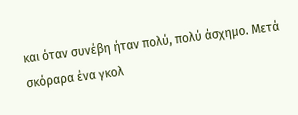και όταν συνέβη ήταν πολύ, πολύ άσχημο. Μετά σκόραρα ένα γκολ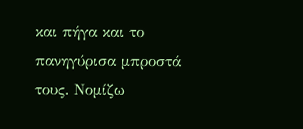και πήγα και το πανηγύρισα μπροστά τους. Νομίζω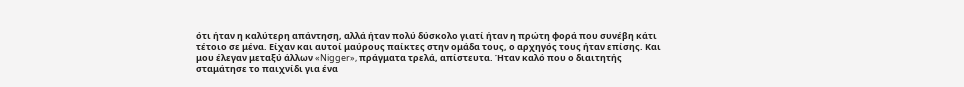ότι ήταν η καλύτερη απάντηση, αλλά ήταν πολύ δύσκολο γιατί ήταν η πρώτη φορά που συνέβη κάτι τέτοιο σε μένα. Είχαν και αυτοί μαύρους παίκτες στην ομάδα τους, ο αρχηγός τους ήταν επίσης. Και μου έλεγαν μεταξύ άλλων «Nigger», πράγματα τρελά, απίστευτα. Ήταν καλό που ο διαιτητής σταμάτησε το παιχνίδι για ένα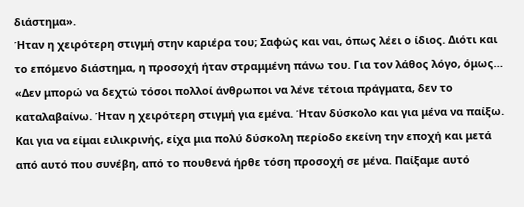διάστημα».
Ήταν η χειρότερη στιγμή στην καριέρα του; Σαφώς και ναι, όπως λέει ο ίδιος. Διότι και το επόμενο διάστημα, η προσοχή ήταν στραμμένη πάνω του. Για τον λάθος λόγο, όμως…
«Δεν μπορώ να δεχτώ τόσοι πολλοί άνθρωποι να λένε τέτοια πράγματα, δεν το καταλαβαίνω. Ήταν η χειρότερη στιγμή για εμένα. Ήταν δύσκολο και για μένα να παίξω. Και για να είμαι ειλικρινής, είχα μια πολύ δύσκολη περίοδο εκείνη την εποχή και μετά από αυτό που συνέβη, από το πουθενά ήρθε τόση προσοχή σε μένα. Παίξαμε αυτό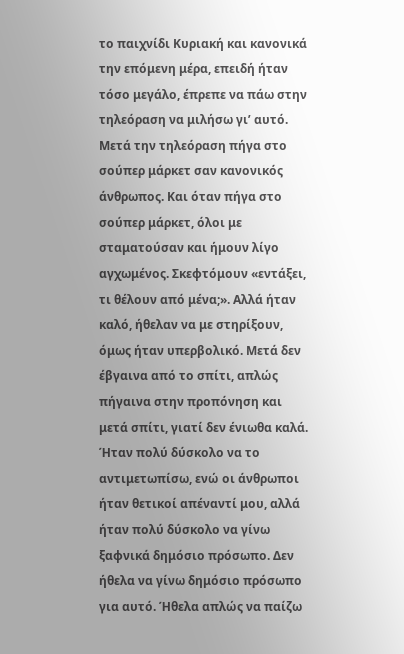το παιχνίδι Κυριακή και κανονικά την επόμενη μέρα, επειδή ήταν τόσο μεγάλο, έπρεπε να πάω στην τηλεόραση να μιλήσω γι’ αυτό.
Μετά την τηλεόραση πήγα στο σούπερ μάρκετ σαν κανονικός άνθρωπος. Και όταν πήγα στο σούπερ μάρκετ, όλοι με σταματούσαν και ήμουν λίγο αγχωμένος. Σκεφτόμουν «εντάξει, τι θέλουν από μένα;». Αλλά ήταν καλό, ήθελαν να με στηρίξουν, όμως ήταν υπερβολικό. Μετά δεν έβγαινα από το σπίτι, απλώς πήγαινα στην προπόνηση και μετά σπίτι, γιατί δεν ένιωθα καλά. Ήταν πολύ δύσκολο να το αντιμετωπίσω, ενώ οι άνθρωποι ήταν θετικοί απέναντί μου, αλλά ήταν πολύ δύσκολο να γίνω ξαφνικά δημόσιο πρόσωπο. Δεν ήθελα να γίνω δημόσιο πρόσωπο για αυτό. Ήθελα απλώς να παίζω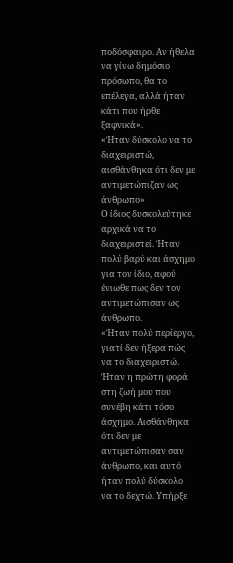ποδόσφαιρο. Αν ήθελα να γίνω δημόσιο πρόσωπο, θα το επέλεγα, αλλά ήταν κάτι που ήρθε ξαφνικά».
«Ήταν δύσκολο να το διαχειριστώ, αισθάνθηκα ότι δεν με αντιμετώπιζαν ως άνθρωπο»
Ο ίδιος δυσκολεύτηκε αρχικά να το διαχειριστεί. Ήταν πολύ βαρύ και άσχημο για τον ίδιο, αφού ένιωθε πως δεν τον αντιμετώπισαν ως άνθρωπο.
«Ήταν πολύ περίεργο, γιατί δεν ήξερα πώς να το διαχειριστώ. Ήταν η πρώτη φορά στη ζωή μου που συνέβη κάτι τόσο άσχημο. Αισθάνθηκα ότι δεν με αντιμετώπισαν σαν άνθρωπο, και αυτό ήταν πολύ δύσκολο να το δεχτώ. Υπήρξε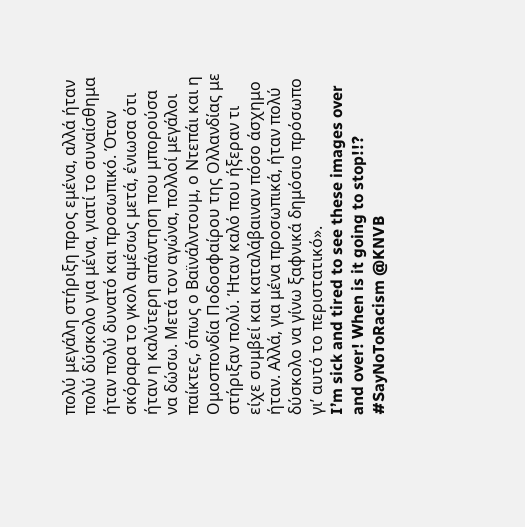πολύ μεγάλη στήριξη προς εμένα, αλλά ήταν πολύ δύσκολο για μένα, γιατί το συναίσθημα ήταν πολύ δυνατό και προσωπικό. Όταν σκόραρα το γκολ αμέσως μετά, ένιωσα ότι ήταν η καλύτερη απάντηση που μπορούσα να δώσω. Μετά τον αγώνα, πολλοί μεγάλοι παίκτες, όπως ο Βαϊνάλντουμ, ο Ντεπάι και η Ομοσπονδία Ποδοσφαίρου της Ολλανδίας με στήριξαν πολύ. Ήταν καλό που ήξεραν τι είχε συμβεί και καταλάβαιναν πόσο άσχημο ήταν. Αλλά, για μένα προσωπικά, ήταν πολύ δύσκολο να γίνω ξαφνικά δημόσιο πρόσωπο γι’ αυτό το περιστατικό».
I’m sick and tired to see these images over and over! When is it going to stop!!? #SayNoToRacism @KNVB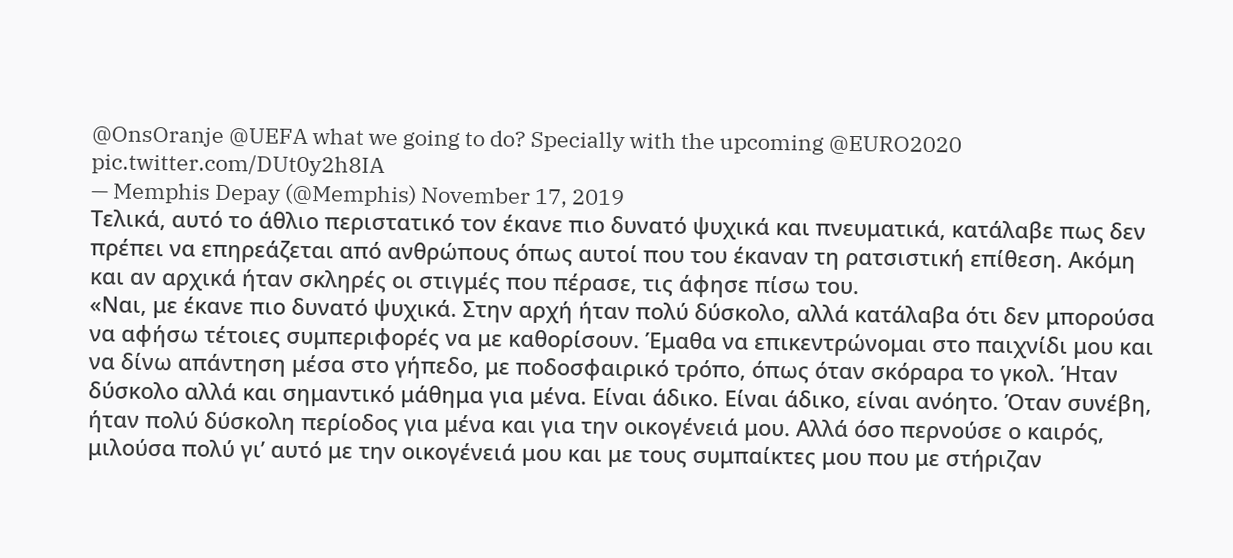@OnsOranje @UEFA what we going to do? Specially with the upcoming @EURO2020 pic.twitter.com/DUt0y2h8IA
— Memphis Depay (@Memphis) November 17, 2019
Τελικά, αυτό το άθλιο περιστατικό τον έκανε πιο δυνατό ψυχικά και πνευματικά, κατάλαβε πως δεν πρέπει να επηρεάζεται από ανθρώπους όπως αυτοί που του έκαναν τη ρατσιστική επίθεση. Ακόμη και αν αρχικά ήταν σκληρές οι στιγμές που πέρασε, τις άφησε πίσω του.
«Ναι, με έκανε πιο δυνατό ψυχικά. Στην αρχή ήταν πολύ δύσκολο, αλλά κατάλαβα ότι δεν μπορούσα να αφήσω τέτοιες συμπεριφορές να με καθορίσουν. Έμαθα να επικεντρώνομαι στο παιχνίδι μου και να δίνω απάντηση μέσα στο γήπεδο, με ποδοσφαιρικό τρόπο, όπως όταν σκόραρα το γκολ. Ήταν δύσκολο αλλά και σημαντικό μάθημα για μένα. Είναι άδικο. Είναι άδικο, είναι ανόητο. Όταν συνέβη, ήταν πολύ δύσκολη περίοδος για μένα και για την οικογένειά μου. Αλλά όσο περνούσε ο καιρός, μιλούσα πολύ γι’ αυτό με την οικογένειά μου και με τους συμπαίκτες μου που με στήριζαν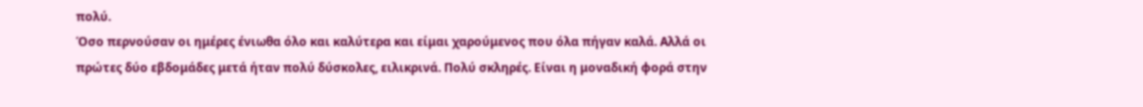πολύ.
Όσο περνούσαν οι ημέρες ένιωθα όλο και καλύτερα και είμαι χαρούμενος που όλα πήγαν καλά. Αλλά οι πρώτες δύο εβδομάδες μετά ήταν πολύ δύσκολες, ειλικρινά. Πολύ σκληρές. Είναι η μοναδική φορά στην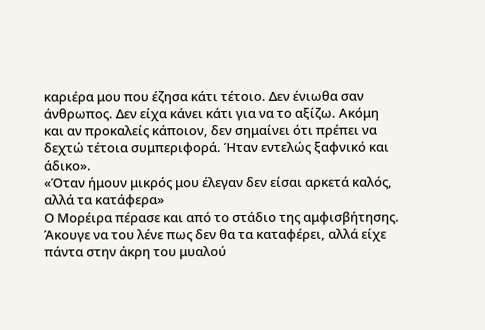καριέρα μου που έζησα κάτι τέτοιο. Δεν ένιωθα σαν άνθρωπος. Δεν είχα κάνει κάτι για να το αξίζω. Ακόμη και αν προκαλείς κάποιον, δεν σημαίνει ότι πρέπει να δεχτώ τέτοια συμπεριφορά. Ήταν εντελώς ξαφνικό και άδικο».
«Όταν ήμουν μικρός μου έλεγαν δεν είσαι αρκετά καλός, αλλά τα κατάφερα»
Ο Μορέιρα πέρασε και από το στάδιο της αμφισβήτησης. Άκουγε να του λένε πως δεν θα τα καταφέρει, αλλά είχε πάντα στην άκρη του μυαλού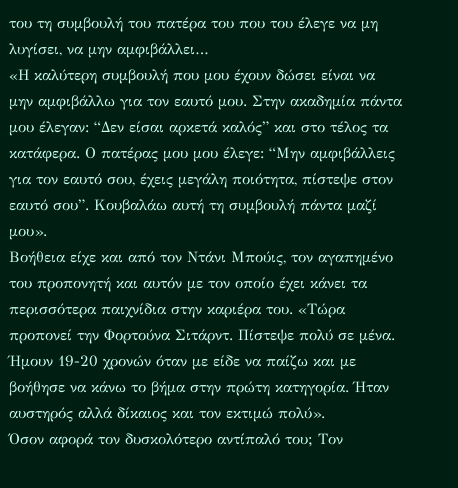του τη συμβουλή του πατέρα του που του έλεγε να μη λυγίσει, να μην αμφιβάλλει…
«Η καλύτερη συμβουλή που μου έχουν δώσει είναι να μην αμφιβάλλω για τον εαυτό μου. Στην ακαδημία πάντα μου έλεγαν: “Δεν είσαι αρκετά καλός” και στο τέλος τα κατάφερα. Ο πατέρας μου μου έλεγε: “Μην αμφιβάλλεις για τον εαυτό σου, έχεις μεγάλη ποιότητα, πίστεψε στον εαυτό σου”. Κουβαλάω αυτή τη συμβουλή πάντα μαζί μου».
Βοήθεια είχε και από τον Ντάνι Μπούις, τον αγαπημένο του προπονητή και αυτόν με τον οποίο έχει κάνει τα περισσότερα παιχνίδια στην καριέρα του. «Τώρα προπονεί την Φορτούνα Σιτάρντ. Πίστεψε πολύ σε μένα. Ήμουν 19-20 χρονών όταν με είδε να παίζω και με βοήθησε να κάνω το βήμα στην πρώτη κατηγορία. Ήταν αυστηρός αλλά δίκαιος και τον εκτιμώ πολύ».
Όσον αφορά τον δυσκολότερο αντίπαλό του; Τον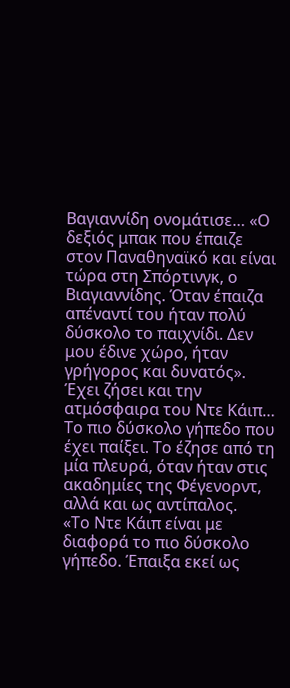Βαγιαννίδη ονομάτισε… «Ο δεξιός μπακ που έπαιζε στον Παναθηναϊκό και είναι τώρα στη Σπόρτινγκ, ο Βιαγιαννίδης. Όταν έπαιζα απέναντί του ήταν πολύ δύσκολο το παιχνίδι. Δεν μου έδινε χώρο, ήταν γρήγορος και δυνατός».
Έχει ζήσει και την ατμόσφαιρα του Ντε Κάιπ… Το πιο δύσκολο γήπεδο που έχει παίξει. Το έζησε από τη μία πλευρά, όταν ήταν στις ακαδημίες της Φέγενορντ, αλλά και ως αντίπαλος.
«Το Ντε Κάιπ είναι με διαφορά το πιο δύσκολο γήπεδο. Έπαιξα εκεί ως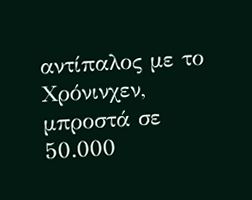αντίπαλος με το Χρόνινχεν, μπροστά σε 50.000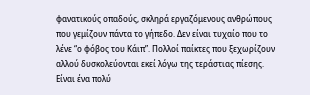φανατικούς οπαδούς, σκληρά εργαζόμενους ανθρώπους που γεμίζουν πάντα το γήπεδο. Δεν είναι τυχαίο που το λένε “ο φόβος του Κάιπ”. Πολλοί παίκτες που ξεχωρίζουν αλλού δυσκολεύονται εκεί λόγω της τεράστιας πίεσης. Είναι ένα πολύ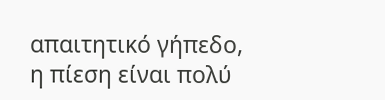απαιτητικό γήπεδο, η πίεση είναι πολύ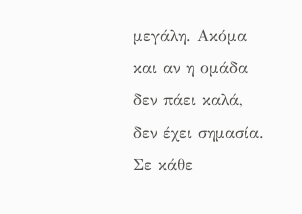μεγάλη. Ακόμα και αν η ομάδα δεν πάει καλά, δεν έχει σημασία. Σε κάθε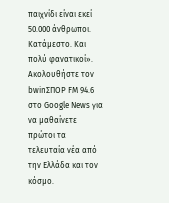παιχνίδι είναι εκεί 50.000 άνθρωποι. Κατάμεστο. Και πολύ φανατικοί».
Ακολουθήστε τον bwinΣΠΟΡ FM 94.6 στο Google News για να μαθαίνετε πρώτοι τα τελευταία νέα από την Ελλάδα και τον κόσμο.